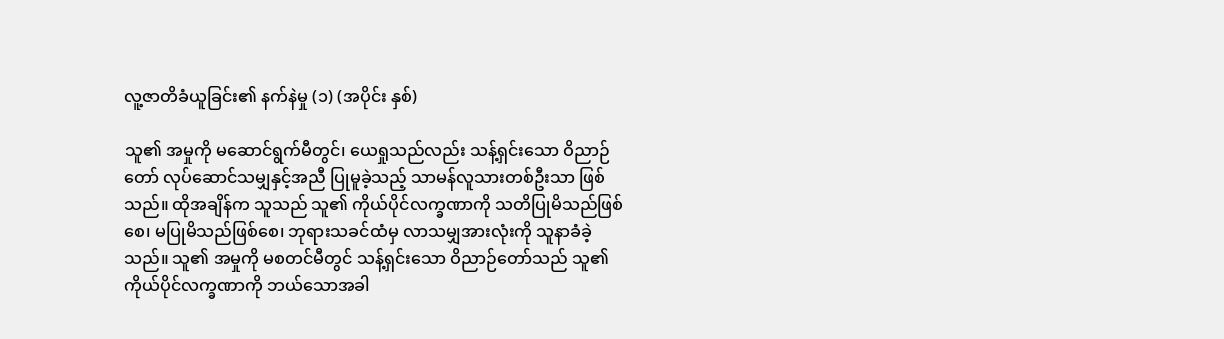လူ့ဇာတိခံယူခြင်း၏ နက်နဲမှု (၁) (အပိုင်း နှစ်)

သူ၏ အမှုကို မဆောင်ရွက်မီတွင်၊ ယေရှုသည်လည်း သန့်ရှင်းသော ဝိညာဉ်တော် လုပ်ဆောင်သမျှနှင့်အညီ ပြုမူခဲ့သည့် သာမန်လူသားတစ်ဦးသာ ဖြစ်သည်။ ထိုအချိန်က သူသည် သူ၏ ကိုယ်ပိုင်လက္ခဏာကို သတိပြုမိသည်ဖြစ်စေ၊ မပြုမိသည်ဖြစ်စေ၊ ဘုရားသခင်ထံမှ လာသမျှအားလုံးကို သူနာခံခဲ့သည်။ သူ၏ အမှုကို မစတင်မီတွင် သန့်ရှင်းသော ဝိညာဉ်တော်သည် သူ၏ ကိုယ်ပိုင်လက္ခဏာကို ဘယ်သောအခါ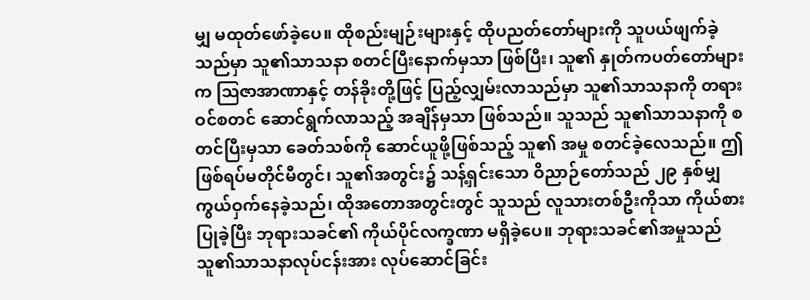မျှ မထုတ်ဖော်ခဲ့ပေ။ ထိုစည်းမျဉ်းများနှင့် ထိုပညတ်တော်များကို သူပယ်ဖျက်ခဲ့သည်မှာ သူ၏သာသနာ စတင်ပြီးနောက်မှသာ ဖြစ်ပြီး၊ သူ၏ နှုတ်ကပတ်တော်များက ဩဇာအာဏာနှင့် တန်ခိုးတို့ဖြင့် ပြည့်လျှမ်းလာသည်မှာ သူ၏သာသနာကို တရားဝင်စတင် ဆောင်ရွက်လာသည့် အချိန်မှသာ ဖြစ်သည်။ သူသည် သူ၏သာသနာကို စတင်ပြီးမှသာ ခေတ်သစ်ကို ဆောင်ယူဖို့ဖြစ်သည့် သူ၏ အမှု စတင်ခဲ့လေသည်။ ဤဖြစ်ရပ်မတိုင်မီတွင်၊ သူ၏အတွင်း၌ သန့်ရှင်းသော ဝိညာဉ်တော်သည် ၂၉ နှစ်မျှ ကွယ်ဝှက်နေခဲ့သည်၊ ထိုအတောအတွင်းတွင် သူသည် လူသားတစ်ဦးကိုသာ ကိုယ်စားပြုခဲ့ပြီး ဘုရားသခင်၏ ကိုယ်ပိုင်လက္ခဏာ မရှိခဲ့ပေ။ ဘုရားသခင်၏အမှုသည် သူ၏သာသနာလုပ်ငန်းအား လုပ်ဆောင်ခြင်း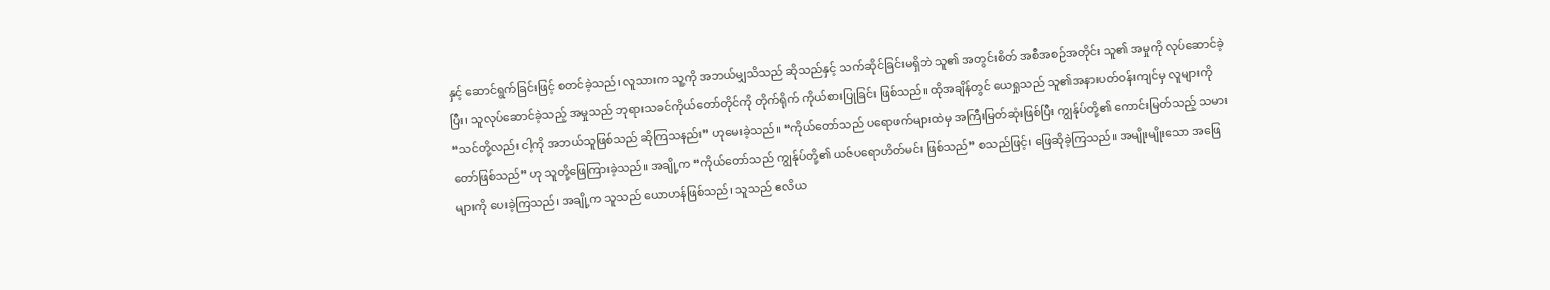နှင့် ဆောင်ရွက်ခြင်းဖြင့် စတင်ခဲ့သည်၊ လူသားက သူ့ကို အဘယ်မျှသိသည် ဆိုသည်နှင့် သက်ဆိုင်ခြင်းမရှိဘဲ သူ၏ အတွင်းစိတ် အစီအစဉ်အတိုင်း သူ၏ အမှုကို လုပ်ဆောင်ခဲ့ပြီး၊ သူလုပ်ဆောင်ခဲ့သည့် အမှုသည် ဘုရားသခင်ကိုယ်တော်တိုင်ကို တိုက်ရိုက် ကိုယ်စားပြုခြင်း ဖြစ်သည်။ ထိုအချိန်တွင် ယေရှုသည် သူ၏အနားပတ်ဝန်းကျင်မှ လူများကို “သင်တို့လည်း ငါ့ကို အဘယ်သူဖြစ်သည် ဆိုကြသနည်း” ဟုမေးခဲ့သည်။ “ကိုယ်တော်သည် ပရောဖက်များထဲမှ အကြီးမြတ်ဆုံးဖြစ်ပြီး ကျွန်ုပ်တို့၏ ကောင်းမြတ်သည့် သမားတော်ဖြစ်သည်” ဟု သူတို့ဖြေကြားခဲ့သည်။ အချို့က “ကိုယ်တော်သည် ကျွန်ုပ်တို့၏ ယဇ်ပရောဟိတ်မင်း ဖြစ်သည်” စသည်ဖြင့်၊ ဖြေဆိုခဲ့ကြသည်။ အမျိုးမျိုးသော အဖြေများကို ပေးခဲ့ကြသည်၊ အချို့က သူသည် ယောဟန်ဖြစ်သည်၊ သူသည် ဧလိယ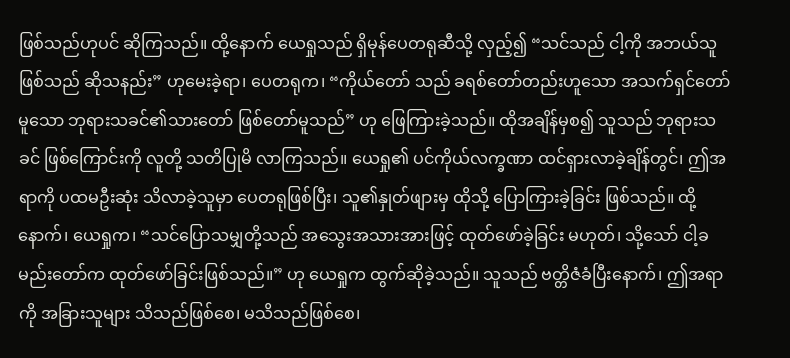ဖြစ်သည်ဟုပင် ဆိုကြသည်။ ထို့နောက် ယေရှုသည် ရှိမုန်ပေတရုဆီသို့ လှည့်၍ “သင်သည် ငါ့ကို အဘယ်သူဖြစ်သည် ဆိုသနည်း” ဟုမေးခဲ့ရာ၊ ပေတရုက၊ “ကိုယ်တော် သည် ခရစ်တော်တည်းဟူသော အသက်ရှင်တော်မူသော ဘုရားသခင်၏သားတော် ဖြစ်တော်မူသည်” ဟု ဖြေကြားခဲ့သည်။ ထိုအချိန်မှစ၍ သူသည် ဘုရားသခင် ဖြစ်ကြောင်းကို လူတို့ သတိပြုမိ လာကြသည်။ ယေရှု၏ ပင်ကိုယ်လက္ခဏာ ထင်ရှားလာခဲ့ချိန်တွင်၊ ဤအရာကို ပထမဦးဆုံး သိလာခဲ့သူမှာ ပေတရုဖြစ်ပြီး၊ သူ၏နှုတ်ဖျားမှ ထိုသို့ ပြောကြားခဲ့ခြင်း ဖြစ်သည်။ ထို့နောက်၊ ယေရှုက၊ “သင်ပြောသမျှတို့သည် အသွေးအသားအားဖြင့် ထုတ်ဖော်ခဲ့ခြင်း မဟုတ်၊ သို့သော် ငါ့ခမည်းတော်က ထုတ်ဖော်ခြင်းဖြစ်သည်။” ဟု ယေရှုက ထွက်ဆိုခဲ့သည်။ သူသည် ဗတ္တိဇံခံပြီးနောက်၊ ဤအရာကို အခြားသူများ သိသည်ဖြစ်စေ၊ မသိသည်ဖြစ်စေ၊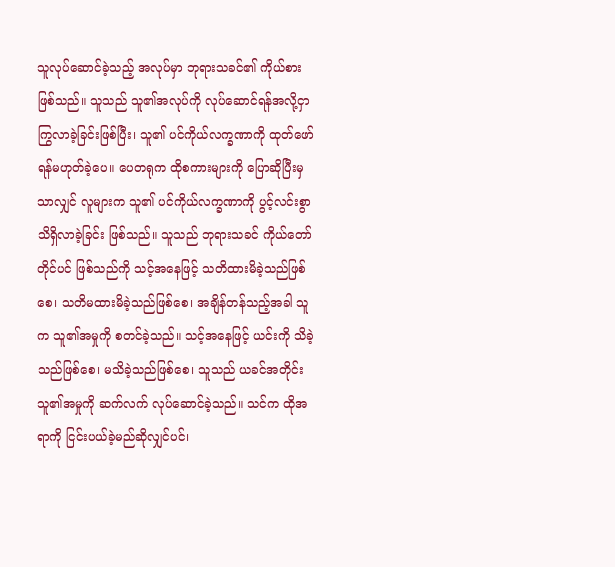သူလုပ်ဆောင်ခဲ့သည့် အလုပ်မှာ ဘုရားသခင်၏ ကိုယ်စားဖြစ်သည်။ သူသည် သူ၏အလုပ်ကို လုပ်ဆောင်ရန်အလို့ငှာ ကြွလာခဲ့ခြင်းဖြစ်ပြီး၊ သူ၏ ပင်ကိုယ်လက္ခဏာကို ထုတ်ဖော်ရန်မဟုတ်ခဲ့ပေ။ ပေတရုက ထိုစကားများကို ပြောဆိုပြီးမှသာလျှင် လူများက သူ၏ ပင်ကိုယ်လက္ခဏာကို ပွင့်လင်းစွာ သိရှိလာခဲ့ခြင်း ဖြစ်သည်။ သူသည် ဘုရားသခင် ကိုယ်တော်တိုင်ပင် ဖြစ်သည်ကို သင့်အနေဖြင့် သတိထားမိခဲ့သည်ဖြစ်စေ၊ သတိမထားမိခဲ့သည်ဖြစ်စေ၊ အချိန်တန်သည့်အခါ သူက သူ၏အမှုကို စတင်ခဲ့သည်။ သင့်အနေဖြင့် ယင်းကို သိခဲ့သည်ဖြစ်စေ၊ မသိခဲ့သည်ဖြစ်စေ၊ သူသည် ယခင်အတိုင်း သူ၏အမှုကို ဆက်လက် လုပ်ဆောင်ခဲ့သည်။ သင်က ထိုအရာကို ငြင်းပယ်ခဲ့မည်ဆိုလျှင်ပင်၊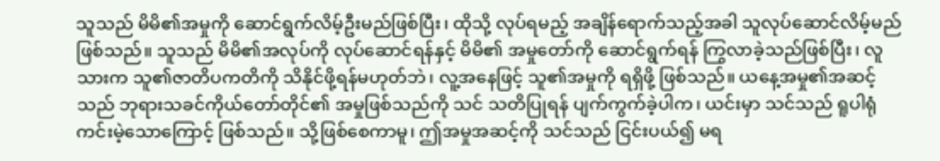သူသည် မိမိ၏အမှုကို ဆောင်ရွက်လိမ့်ဦးမည်ဖြစ်ပြီး၊ ထိုသို့ လုပ်ရမည့် အချိန်ရောက်သည့်အခါ သူလုပ်ဆောင်လိမ့်မည် ဖြစ်သည်။ သူသည် မိမိ၏အလုပ်ကို လုပ်ဆောင်ရန်နှင့် မိမိ၏ အမှုတော်ကို ဆောင်ရွက်ရန် ကြွလာခဲ့သည်ဖြစ်ပြီး၊ လူသားက သူ၏ဇာတိပကတိကို သိနိုင်ဖို့ရန်မဟုတ်ဘဲ၊ လူ့အနေဖြင့် သူ၏အမှုကို ရရှိဖို့ ဖြစ်သည်။ ယနေ့အမှု၏အဆင့်သည် ဘုရားသခင်ကိုယ်တော်တိုင်၏ အမှုဖြစ်သည်ကို သင် သတိပြုရန် ပျက်ကွက်ခဲ့ပါက၊ ယင်းမှာ သင်သည် ရူပါရုံကင်းမဲ့သောကြောင့် ဖြစ်သည်။ သို့ဖြစ်စေကာမူ၊ ဤအမှုအဆင့်ကို သင်သည် ငြင်းပယ်၍ မရ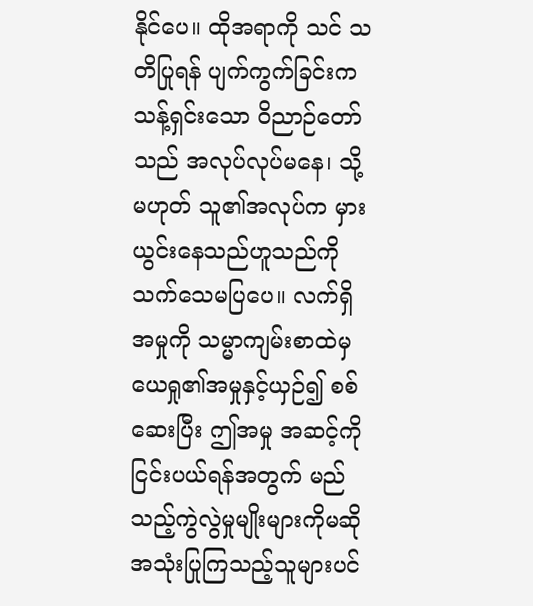နိုင်ပေ။ ထိုအရာကို သင် သတိပြုရန် ပျက်ကွက်ခြင်းက သန့်ရှင်းသော ဝိညာဉ်တော်သည် အလုပ်လုပ်မနေ၊ သို့မဟုတ် သူ၏အလုပ်က မှားယွင်းနေသည်ဟူသည်ကို သက်သေမပြပေ။ လက်ရှိအမှုကို သမ္မာကျမ်းစာထဲမှ ယေရှု၏အမှုနှင့်ယှဉ်၍ စစ်ဆေးပြီး ဤအမှု အဆင့်ကို ငြင်းပယ်ရန်အတွက် မည်သည့်ကွဲလွဲမှုမျိုးများကိုမဆို အသုံးပြုကြသည့်သူများပင်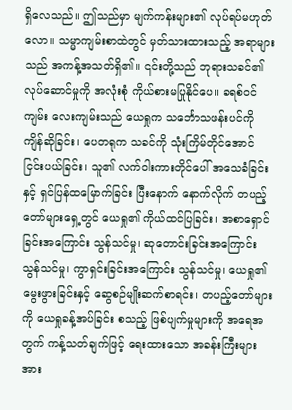ရှိလေသည်။ ဤသည်မှာ မျက်ကန်းများ၏ လုပ်ရပ်မဟုတ်လော။ သမ္မာကျမ်းစာထဲတွင် မှတ်သားထားသည့် အရာများသည် အကန့်အသတ်ရှိ၏။ ၎င်းတို့သည် ဘုရားသခင်၏ လုပ်ဆောင်မှုကို အလုံးစုံ ကိုယ်စားမပြုနိုင်ပေ။ ခရစ်ဝင်ကျမ်း လေးကျမ်းသည် ယေရှုက သင်္ဘောသဖန်းပင်ကို ကျိန်ဆိုခြင်း၊ ပေတရုက သခင်ကို သုံးကြိမ်တိုင်အောင် ငြင်းပယ်ခြင်း၊ သူ၏ လက်ဝါးကားတိုင်ပေါ် အသေခံခြင်းနှင့် ရှင်ပြန်ထမြောက်ခြင်း ပြီးနောက် နောက်လိုက် တပည့်တော်များရှေ့တွင် ယေရှု၏ ကိုယ်ထင်ပြခြင်း၊ အစာရှောင်ခြင်းအကြောင်း သွန်သင်မှု၊ ဆုတောင်းခြင်းအကြောင်း သွန်သင်မှု၊ ကွာရှင်းခြင်းအကြောင်း သွန်သင်မှု၊ ယေရှု၏မွေးဖွားခြင်းနှင့် ဆွေစဉ်မျိုးဆက်စာရင်း၊ တပည့်တော်များကို ယေရှုခန့်အပ်ခြင်း စသည့် ဖြစ်ပျက်မှုများကို အရေအတွက် ကန့်သတ်ချက်ဖြင့် ရေးထားသော အခန်းကြီးများ အား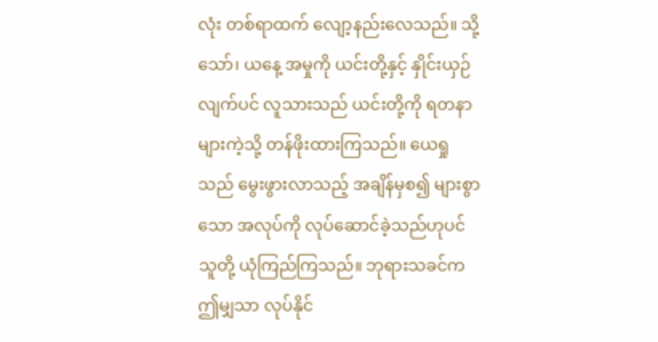လုံး တစ်ရာထက် လျော့နည်းလေသည်။ သို့သော်၊ ယနေ့ အမှုကို ယင်းတို့နှင့် နှိုင်းယှဉ်လျက်ပင် လူသားသည် ယင်းတို့ကို ရတနာများကဲ့သို့ တန်ဖိုးထားကြသည်။ ယေရှုသည် မွေးဖွားလာသည့် အချိန်မှစ၍ များစွာသော အလုပ်ကို လုပ်ဆောင်ခဲ့သည်ဟုပင် သူတို့ ယုံကြည်ကြသည်။ ဘုရားသခင်က ဤမျှသာ လုပ်နိုင်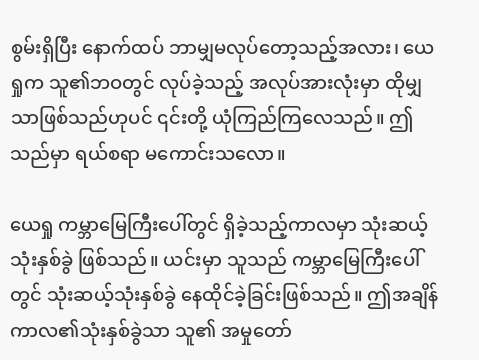စွမ်းရှိပြီး နောက်ထပ် ဘာမျှမလုပ်တော့သည့်အလား၊ ယေရှုက သူ၏ဘဝတွင် လုပ်ခဲ့သည့် အလုပ်အားလုံးမှာ ထိုမျှသာဖြစ်သည်ဟုပင် ၎င်းတို့ ယုံကြည်ကြလေသည်။ ဤသည်မှာ ရယ်စရာ မကောင်းသလော။

ယေရှု ကမ္ဘာမြေကြီးပေါ်တွင် ရှိခဲ့သည့်ကာလမှာ သုံးဆယ့်သုံးနှစ်ခွဲ ဖြစ်သည်။ ယင်းမှာ သူသည် ကမ္ဘာမြေကြီးပေါ်တွင် သုံးဆယ့်သုံးနှစ်ခွဲ နေထိုင်ခဲ့ခြင်းဖြစ်သည်။ ဤအချိန်ကာလ၏သုံးနှစ်ခွဲသာ သူ၏ အမှုတော်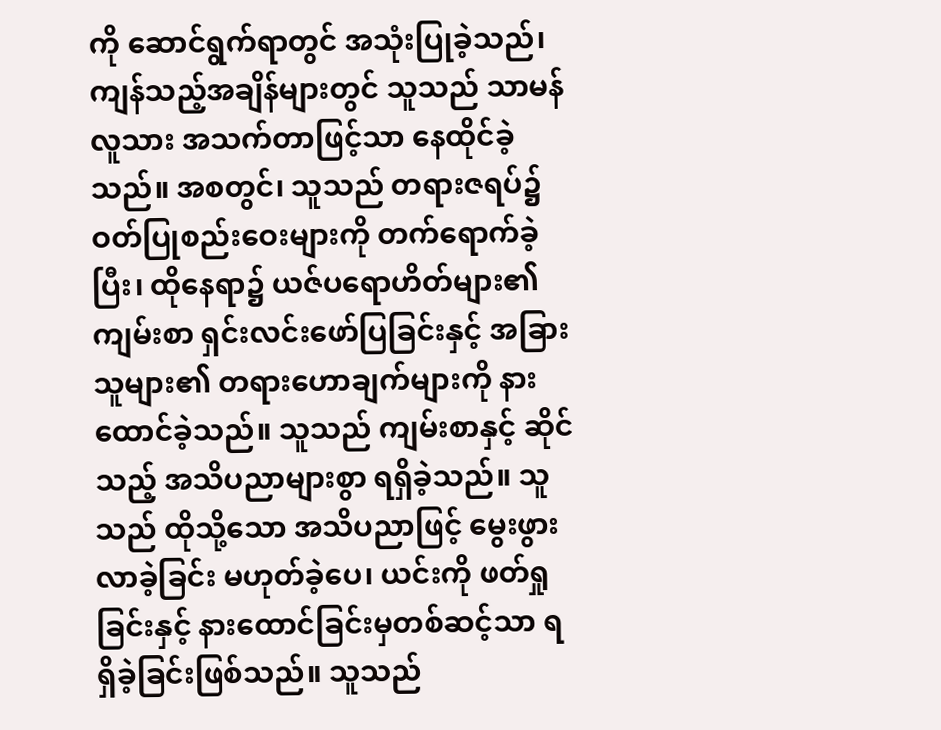ကို ဆောင်ရွက်ရာတွင် အသုံးပြုခဲ့သည်၊ ကျန်သည့်အချိန်များတွင် သူသည် သာမန်လူသား အသက်တာဖြင့်သာ နေထိုင်ခဲ့သည်။ အစတွင်၊ သူသည် တရားဇရပ်၌ ဝတ်ပြုစည်းဝေးများကို တက်ရောက်ခဲ့ပြီး၊ ထိုနေရာ၌ ယဇ်ပရောဟိတ်များ၏ ကျမ်းစာ ရှင်းလင်းဖော်ပြခြင်းနှင့် အခြားသူများ၏ တရားဟောချက်များကို နားထောင်ခဲ့သည်။ သူသည် ကျမ်းစာနှင့် ဆိုင်သည့် အသိပညာများစွာ ရရှိခဲ့သည်။ သူသည် ထိုသို့သော အသိပညာဖြင့် မွေးဖွားလာခဲ့ခြင်း မဟုတ်ခဲ့ပေ၊ ယင်းကို ဖတ်ရှုခြင်းနှင့် နားထောင်ခြင်းမှတစ်ဆင့်သာ ရရှိခဲ့ခြင်းဖြစ်သည်။ သူသည်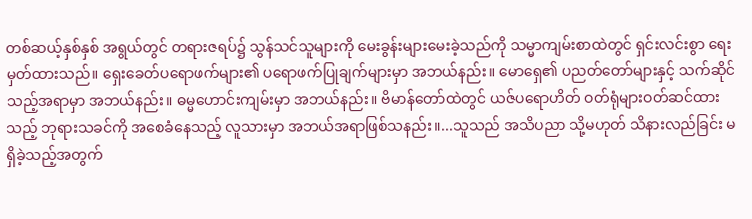တစ်ဆယ့်နှစ်နှစ် အရွယ်တွင် တရားဇရပ်၌ သွန်သင်သူများကို မေးခွန်းများမေးခဲ့သည်ကို သမ္မာကျမ်းစာထဲတွင် ရှင်းလင်းစွာ ရေးမှတ်ထားသည်။ ရှေးခေတ်ပရောဖက်များ၏ ပရောဖက်ပြုချက်များမှာ အဘယ်နည်း။ မောရှေ၏ ပညတ်တော်များနှင့် သက်ဆိုင်သည့်အရာမှာ အဘယ်နည်း။ ဓမ္မဟောင်းကျမ်းမှာ အဘယ်နည်း။ ဗိမာန်တော်ထဲတွင် ယဇ်ပရောဟိတ် ဝတ်ရုံများဝတ်ဆင်ထားသည့် ဘုရားသခင်ကို အစေခံနေသည့် လူသားမှာ အဘယ်အရာဖြစ်သနည်း။...သူသည် အသိပညာ သို့မဟုတ် သိနားလည်ခြင်း မရှိခဲ့သည့်အတွက်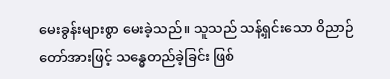မေးခွန်းများစွာ မေးခဲ့သည်။ သူသည် သန့်ရှင်းသော ဝိညာဉ်တော်အားဖြင့် သန္ဓေတည်ခဲ့ခြင်း ဖြစ်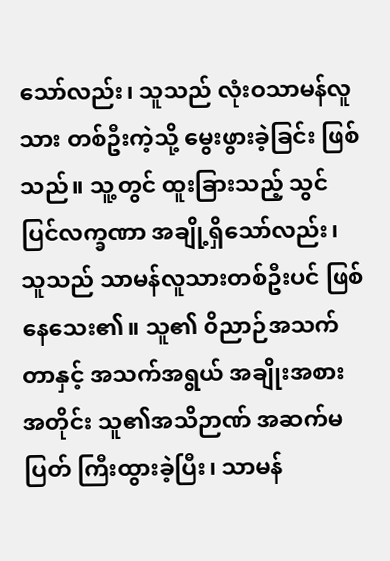သော်လည်း၊ သူသည် လုံးဝသာမန်လူသား တစ်ဦးကဲ့သို့ မွေးဖွားခဲ့ခြင်း ဖြစ်သည်။ သူ့တွင် ထူးခြားသည့် သွင်ပြင်လက္ခဏာ အချို့ရှိသော်လည်း၊ သူသည် သာမန်လူသားတစ်ဦးပင် ဖြစ်နေသေး၏။ သူ၏ ၀ိညာဉ်အသက်တာနှင့် အသက်အရွယ် အချိုးအစားအတိုင်း သူ၏အသိဉာဏ် အဆက်မပြတ် ကြီးထွားခဲ့ပြီး၊ သာမန်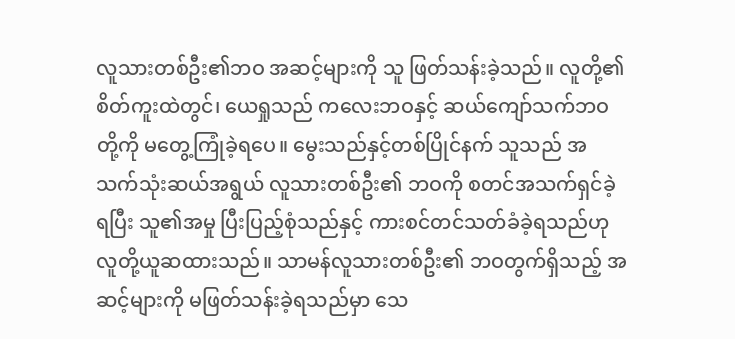လူသားတစ်ဦး၏ဘဝ အဆင့်များကို သူ ဖြတ်သန်းခဲ့သည်။ လူတို့၏စိတ်ကူးထဲတွင်၊ ယေရှုသည် ကလေးဘဝနှင့် ဆယ်ကျော်သက်ဘဝတို့ကို မတွေ့ကြုံခဲ့ရပေ။ မွေးသည်နှင့်တစ်ပြိုင်နက် သူသည် အသက်သုံးဆယ်အရွယ် လူသားတစ်ဦး၏ ဘဝကို စတင်အသက်ရှင်ခဲ့ရပြီး သူ၏အမှု ပြီးပြည့်စုံသည်နှင့် ကားစင်တင်သတ်ခံခဲ့ရသည်ဟု လူတို့ယူဆထားသည်။ သာမန်လူသားတစ်ဦး၏ ဘဝတွက်ရှိသည့် အဆင့်များကို မဖြတ်သန်းခဲ့ရသည်မှာ သေ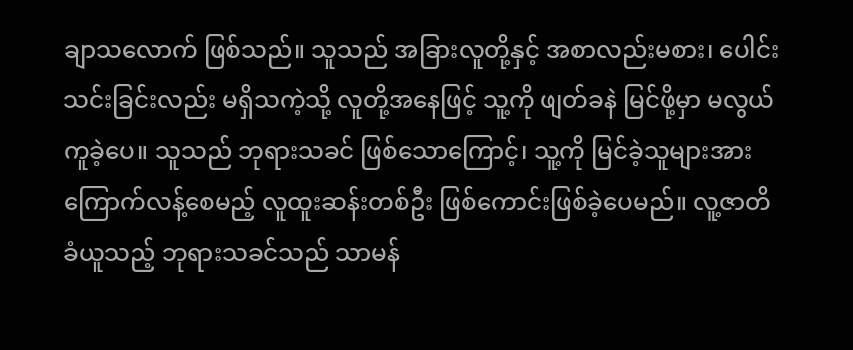ချာသလောက် ဖြစ်သည်။ သူသည် အခြားလူတို့နှင့် အစာလည်းမစား၊ ပေါင်းသင်းခြင်းလည်း မရှိသကဲ့သို့ လူတို့အနေဖြင့် သူ့ကို ဖျတ်ခနဲ မြင်ဖို့မှာ မလွယ်ကူခဲ့ပေ။ သူသည် ဘုရားသခင် ဖြစ်သောကြောင့်၊ သူ့ကို မြင်ခဲ့သူများအား ကြောက်လန့်စေမည့် လူထူးဆန်းတစ်ဦး ဖြစ်ကောင်းဖြစ်ခဲ့ပေမည်။ လူ့ဇာတိခံယူသည့် ဘုရားသခင်သည် သာမန်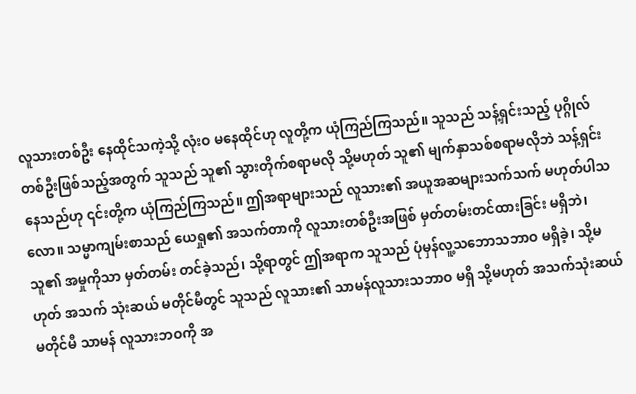လူသားတစ်ဦး နေထိုင်သကဲ့သို့ လုံးဝ မနေထိုင်ဟု လူတို့က ယုံကြည်ကြသည်။ သူသည် သန့်ရှင်းသည့် ပုဂ္ဂိုလ်တစ်ဦးဖြစ်သည့်အတွက် သူသည် သူ၏ သွားတိုက်စရာမလို သို့မဟုတ် သူ၏ မျက်နှာသစ်စရာမလိုဘဲ သန့်ရှင်းနေသည်ဟု ၎င်းတို့က ယုံကြည်ကြသည်။ ဤအရာများသည် လူသား၏ အယူအဆများသက်သက် မဟုတ်ပါသလော။ သမ္မာကျမ်းစာသည် ယေရှု၏ အသက်တာကို လူသားတစ်ဦးအဖြစ် မှတ်တမ်းတင်ထားခြင်း မရှိဘဲ၊ သူ၏ အမှုကိုသာ မှတ်တမ်း တင်ခဲ့သည်၊ သို့ရာတွင် ဤအရာက သူသည် ပုံမှန်လူ့သဘောသဘာဝ မရှိခဲ့၊ သို့မဟုတ် အသက် သုံးဆယ် မတိုင်မီတွင် သူသည် လူသား၏ သာမန်လူသားသဘာဝ မရှိ သို့မဟုတ် အသက်သုံးဆယ် မတိုင်မီ သာမန် လူသားဘဝကို အ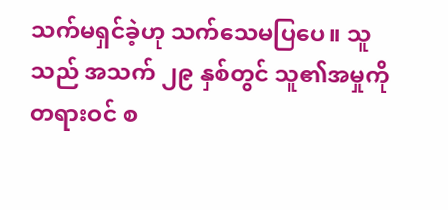သက်မရှင်ခဲ့ဟု သက်သေမပြပေ။ သူသည် အသက် ၂၉ နှစ်တွင် သူ၏အမှုကို တရားဝင် စ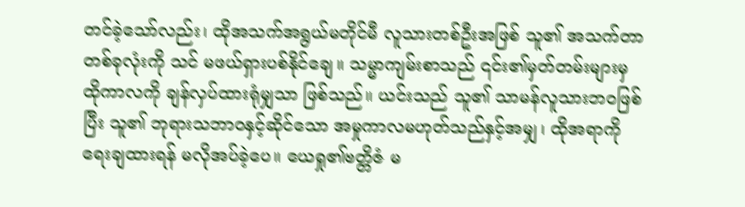တင်ခဲ့သော်လည်း၊ ထိုအသက်အရွယ်မတိုင်မီ လူသားတစ်ဦးအဖြစ် သူ၏ အသက်တာတစ်ခုလုံးကို သင် မဖယ်ရှားပစ်နိုင်ချေ။ သမ္မာကျမ်းစာသည် ၎င်း၏မှတ်တမ်းများမှ ထိုကာလကို ချန်လှပ်ထားရုံမျှသာ ဖြစ်သည်။ ယင်းသည် သူ၏ သာမန်လူသားဘဝဖြစ်ပြီး သူ၏ ဘုရားသဘာဝနှင့်ဆိုင်သော အမှုကာလမဟုတ်သည်နှင့်အမျှ၊ ထိုအရာကို ရေးချထားရန် မလိုအပ်ခဲ့ပေ။ ယေရှု၏ဗတ္တိဇံ မ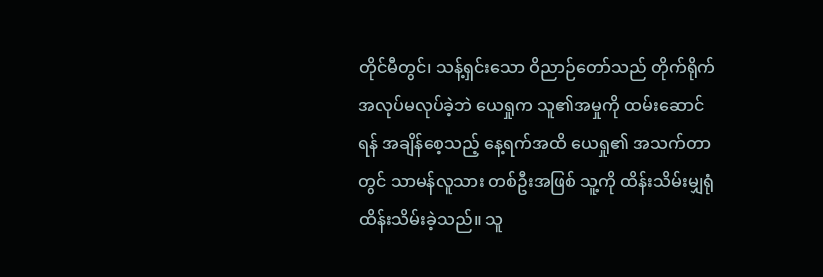တိုင်မီတွင်၊ သန့်ရှင်းသော ဝိညာဉ်တော်သည် တိုက်ရိုက် အလုပ်မလုပ်ခဲ့ဘဲ ယေရှုက သူ၏အမှုကို ထမ်းဆောင်ရန် အချိန်စေ့သည့် နေ့ရက်အထိ ယေရှု၏ အသက်တာတွင် သာမန်လူသား တစ်ဦးအဖြစ် သူ့ကို ထိန်းသိမ်းမျှရုံ ထိန်းသိမ်းခဲ့သည်။ သူ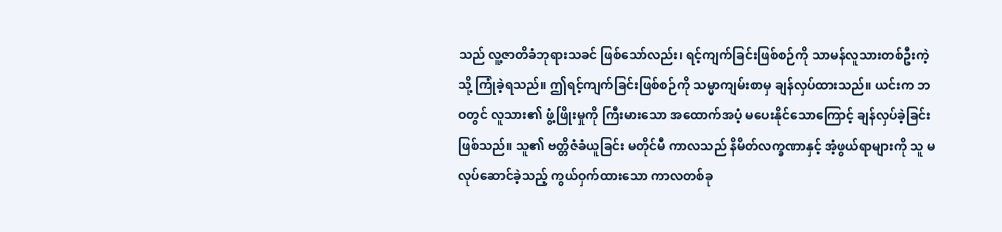သည် လူ့ဇာတိခံဘုရားသခင် ဖြစ်သော်လည်း၊ ရင့်ကျက်ခြင်းဖြစ်စဉ်ကို သာမန်လူသားတစ်ဦးကဲ့သို့ ကြုံခဲ့ရသည်။ ဤရင့်ကျက်ခြင်းဖြစ်စဉ်ကို သမ္မာကျမ်းစာမှ ချန်လှပ်ထားသည်။ ယင်းက ဘဝတွင် လူသား၏ ဖွံ့ဖြိုးမှုကို ကြီးမားသော အထောက်အပံ့ မပေးနိုင်သောကြောင့် ချန်လှပ်ခဲ့ခြင်း ဖြစ်သည်။ သူ၏ ဗတ္တိဇံခံယူခြင်း မတိုင်မီ ကာလသည် နိမိတ်လက္ခဏာနှင့် အံ့ဖွယ်ရာများကို သူ မလုပ်ဆောင်ခဲ့သည့် ကွယ်ဝှက်ထားသော ကာလတစ်ခု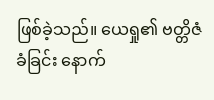ဖြစ်ခဲ့သည်။ ယေရှု၏ ဗတ္တိဇံခံခြင်း နောက်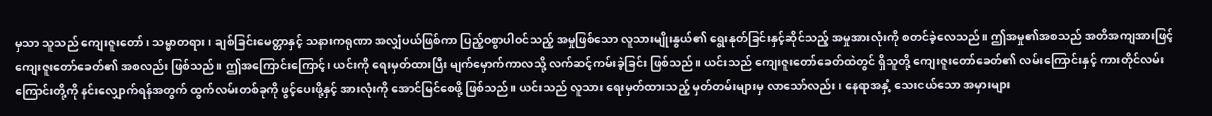မှသာ သူသည် ကျေးဇူးတော်၊ သမ္မာတရား၊ ချစ်ခြင်းမေတ္တာနှင့် သနားကရုဏာ အလျှံပယ်ဖြစ်ကာ ပြည့်ဝစွာပါဝင်သည့် အမှုဖြစ်သော လူသားမျိုးနွယ်၏ ရွေးနုတ်ခြင်းနှင့်ဆိုင်သည့် အမှုအားလုံးကို စတင်ခဲ့လေသည်။ ဤအမှု၏အစသည် အတိအကျအားဖြင့် ကျေးဇူးတော်ခေတ်၏ အစလည်း ဖြစ်သည်။ ဤအကြောင်းကြောင့်၊ ယင်းကို ရေးမှတ်ထားပြီး မျက်မှောက်ကာလသို့ လက်ဆင့်ကမ်းခဲ့ခြင်း ဖြစ်သည်။ ယင်းသည် ကျေးဇူးတော်ခေတ်ထဲတွင် ရှိသူတို့ ကျေးဇူးတော်ခေတ်၏ လမ်းကြောင်းနှင့် ကားတိုင်လမ်းကြောင်းတို့ကို နင်းလျှောက်ရန်အတွက် ထွက်လမ်းတစ်ခုကို ဖွင့်ပေးဖို့နှင့် အားလုံးကို အောင်မြင်စေဖို့ ဖြစ်သည်။ ယင်းသည် လူသား ရေးမှတ်ထားသည့် မှတ်တမ်းများမှ လာသော်လည်း၊ နေရာအနှံ့ သေးငယ်သော အမှားများ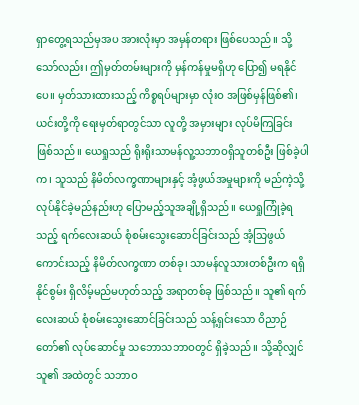ရှာတွေ့ရသည်မှအပ အားလုံးမှာ အမှန်တရား ဖြစ်ပေသည်။ သို့သော်လည်း၊ ဤမှတ်တမ်းများကို မှန်ကန်မှုမရှိဟု ပြော၍ မရနိုင်ပေ။ မှတ်သားထားသည့် ကိစ္စရပ်များမှာ လုံးဝ အဖြစ်မှန်ဖြစ်၏၊ ယင်းတို့ကို ရေးမှတ်ရာတွင်သာ လူတို့ အမှားများ လုပ်မိကြခြင်း ဖြစ်သည်။ ယေရှုသည် ရိုးရိုးသာမန်လူ့သဘာဝရှိသူတစ်ဦး ဖြစ်ခဲ့ပါက၊ သူသည် နိမိတ်လက္ခဏာများနှင့် အံ့ဖွယ်အမှုများကို မည်ကဲ့သို့ လုပ်နိုင်ခဲ့မည်နည်းဟု ပြောမည့်သူအချို့ရှိသည်။ ယေရှုကြုံခဲ့ရသည့် ရက်လေးဆယ် စုံစမ်းသွေးဆောင်ခြင်းသည် အံ့သြဖွယ်ကောင်းသည့် နိမိတ်လက္ခဏာ တစ်ခု၊ သာမန်လူသားတစ်ဦးက ရရှိနိုင်စွမ်း ရှိလိမ့်မည်မဟုတ်သည့် အရာတစ်ခု ဖြစ်သည်။ သူ၏ ရက်လေးဆယ် စုံစမ်းသွေးဆောင်ခြင်းသည် သန့်ရှင်းသော ဝိညာဉ်တော်၏ လုပ်ဆောင်မှု သဘောသဘာဝတွင် ရှိခဲ့သည်။ သို့ဆိုလျှင် သူ၏ အထဲတွင် သဘာဝ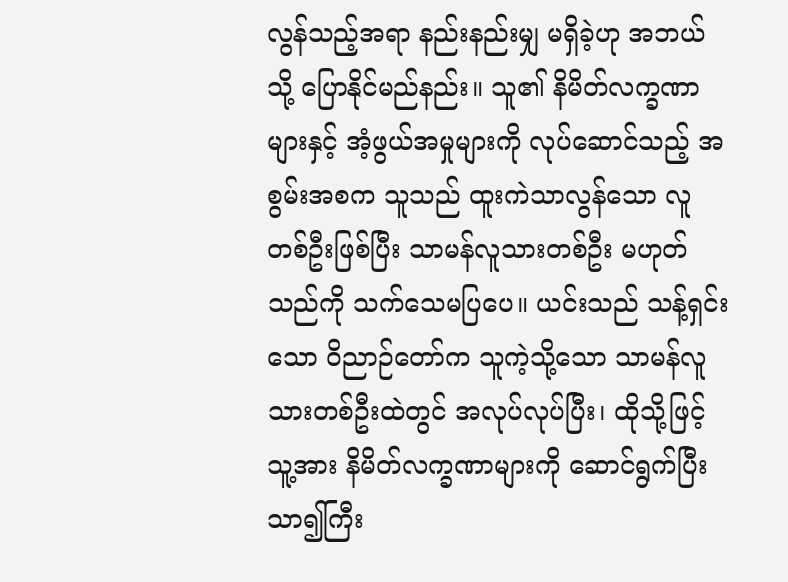လွန်သည့်အရာ နည်းနည်းမျှ မရှိခဲ့ဟု အဘယ်သို့ ပြောနိုင်မည်နည်း။ သူ၏ နိမိတ်လက္ခဏာများနှင့် အံ့ဖွယ်အမှုများကို လုပ်ဆောင်သည့် အစွမ်းအစက သူသည် ထူးကဲသာလွန်သော လူတစ်ဦးဖြစ်ပြီး သာမန်လူသားတစ်ဦး မဟုတ်သည်ကို သက်သေမပြပေ။ ယင်းသည် သန့်ရှင်းသော ဝိညာဉ်တော်က သူကဲ့သို့သော သာမန်လူသားတစ်ဦးထဲတွင် အလုပ်လုပ်ပြီး၊ ထိုသို့ဖြင့် သူ့အား နိမိတ်လက္ခဏာများကို ဆောင်ရွက်ပြီး သာ၍ကြီး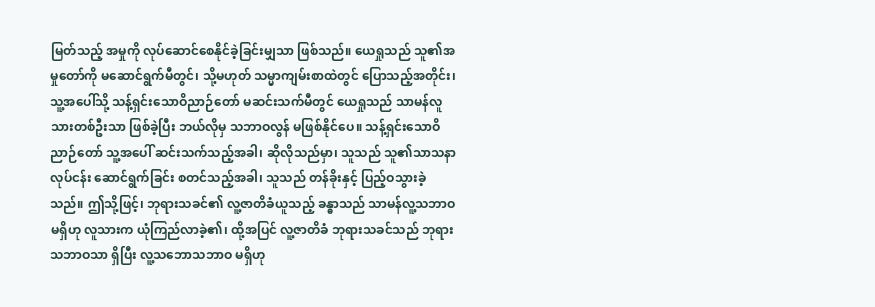မြတ်သည့် အမှုကို လုပ်ဆောင်စေနိုင်ခဲ့ခြင်းမျှသာ ဖြစ်သည်။ ယေရှုသည် သူ၏အမှုတော်ကို မဆောင်ရွက်မီတွင်၊ သို့မဟုတ် သမ္မာကျမ်းစာထဲတွင် ပြောသည့်အတိုင်း၊ သူ့အပေါ်သို့ သန့်ရှင်းသောဝိညာဉ်တော် မဆင်းသက်မီတွင် ယေရှုသည် သာမန်လူသားတစ်ဦးသာ ဖြစ်ခဲ့ပြီး ဘယ်လိုမှ သဘာဝလွန် မဖြစ်နိုင်ပေ။ သန့်ရှင်းသောဝိညာဉ်တော် သူ့အပေါ် ဆင်းသက်သည့်အခါ၊ ဆိုလိုသည်မှာ၊ သူသည် သူ၏သာသနာလုပ်ငန်း ဆောင်ရွက်ခြင်း စတင်သည့်အခါ၊ သူသည် တန်ခိုးနှင့် ပြည့်ဝသွားခဲ့သည်။ ဤသို့ဖြင့်၊ ဘုရားသခင်၏ လူ့ဇာတိခံယူသည့် ခန္ဓာသည် သာမန်လူ့သဘာဝ မရှိဟု လူသားက ယုံကြည်လာခဲ့၏၊ ထို့အပြင် လူ့ဇာတိခံ ဘုရားသခင်သည် ဘုရားသဘာဝသာ ရှိပြီး လူ့သဘောသဘာဝ မရှိဟု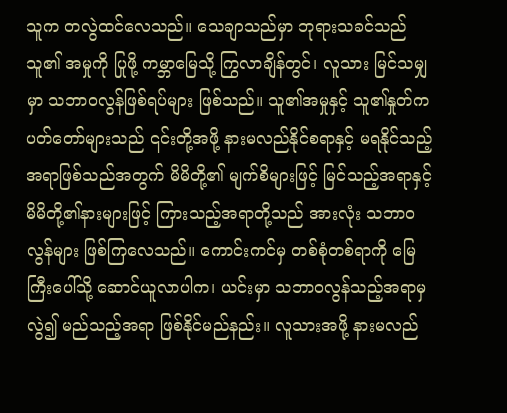သူက တလွဲထင်လေသည်။ သေချာသည်မှာ ဘုရားသခင်သည် သူ၏ အမှုကို ပြုဖို့ ကမ္ဘာမြေသို့ ကြွလာချိန်တွင်၊ လူသား မြင်သမျှမှာ သဘာဝလွန်ဖြစ်ရပ်များ ဖြစ်သည်။ သူ၏အမှုနှင့် သူ၏နှုတ်ကပတ်တော်များသည် ၎င်းတို့အဖို့ နားမလည်နိုင်စရာနှင့် မရနိုင်သည့်အရာဖြစ်သည်အတွက် မိမိတို့၏ မျက်စိများဖြင့် မြင်သည့်အရာနှင့် မိမိတို့၏နားများဖြင့် ကြားသည့်အရာတို့သည် အားလုံး သဘာဝလွန်များ ဖြစ်ကြလေသည်။ ကောင်းကင်မှ တစ်စုံတစ်ရာကို မြေကြီးပေါ်သို့ ဆောင်ယူလာပါက၊ ယင်းမှာ သဘာဝလွန်သည့်အရာမှလွဲ၍ မည်သည့်အရာ ဖြစ်နိုင်မည်နည်း။ လူသားအဖို့ နားမလည်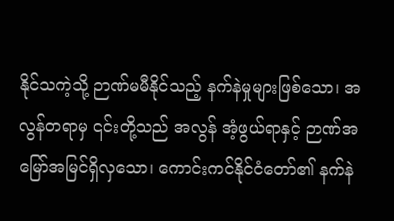နိုင်သကဲ့သို့ ဉာဏ်မမီနိုင်သည့် နက်နဲမှုများဖြစ်သော၊ အလွန်တရာမှ ၎င်းတို့သည် အလွန် အံ့ဖွယ်ရာနှင့် ဉာဏ်အမြော်အမြင်ရှိလှသော၊ ကောင်းကင်နိုင်ငံတော်၏ နက်နဲ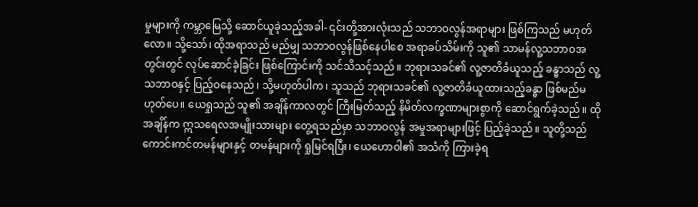မှုများကို ကမ္ဘာမြေသို့ ဆောင်ယူခဲ့သည့်အခါ- ၎င်းတို့အားလုံးသည် သဘာဝလွန်အရာများ ဖြစ်ကြသည် မဟုတ်လော။ သို့သော်၊ ထိုအရာသည် မည်မျှ သဘာဝလွန်ဖြစ်နေပါစေ အရာခပ်သိမ်းကို သူ၏ သာမန်လူ့သဘာဝအတွင်းတွင် လုပ်ဆောင်ခဲ့ခြင်း ဖြစ်ကြောင်းကို သင်သိသင့်သည်။ ဘုရားသခင်၏ လူ့ဇာတိခံယူသည့် ခန္ဓာသည် လူ့သဘာဝနှင့် ပြည့်ဝနေသည်၊ သို့မဟုတ်ပါက၊ သူသည် ဘုရားသခင်၏ လူ့ဇာတိခံယူထားသည့်ခန္ဓာ ဖြစ်မည်မဟုတ်ပေ။ ယေရှုသည် သူ၏ အချိန်ကာလတွင် ကြီးမြတ်သည့် နိမိတ်လက္ခဏာများစွာကို ဆောင်ရွက်ခဲ့သည်။ ထိုအချိန်က ဣသရေလအမျိုးသားများ တွေ့ရသည်မှာ သဘာဝလွန် အမှုအရာများဖြင့် ပြည့်ခဲ့သည်။ သူတို့သည် ကောင်းကင်တမန်များနှင့် တမန်များကို ရှုမြင်ရပြီး၊ ယေဟောဝါ၏ အသံကို ကြားခဲ့ရ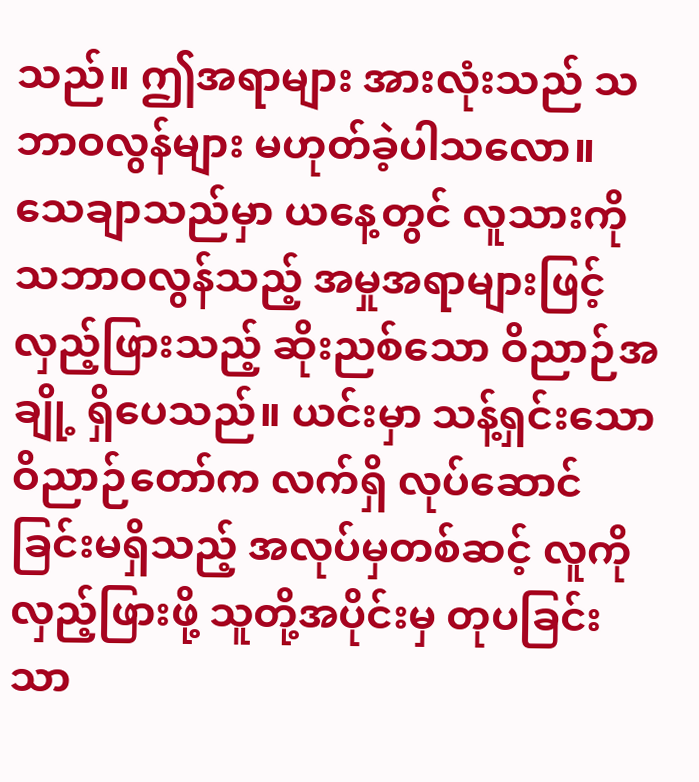သည်။ ဤအရာများ အားလုံးသည် သဘာဝလွန်များ မဟုတ်ခဲ့ပါသလော။ သေချာသည်မှာ ယနေ့တွင် လူသားကို သဘာဝလွန်သည့် အမှုအရာများဖြင့် လှည့်ဖြားသည့် ဆိုးညစ်သော ဝိညာဉ်အချို့ ရှိပေသည်။ ယင်းမှာ သန့်ရှင်းသောဝိညာဉ်တော်က လက်ရှိ လုပ်ဆောင်ခြင်းမရှိသည့် အလုပ်မှတစ်ဆင့် လူကို လှည့်ဖြားဖို့ သူတို့အပိုင်းမှ တုပခြင်းသာ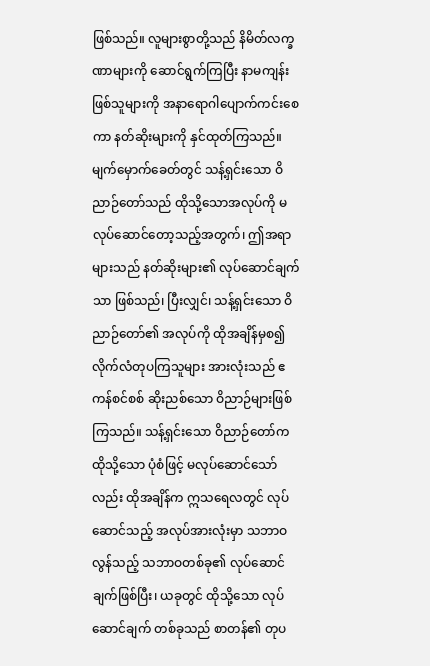ဖြစ်သည်။ လူများစွာတို့သည် နိမိတ်လက္ခဏာများကို ဆောင်ရွက်ကြပြီး နာမကျန်းဖြစ်သူများကို အနာရောဂါပျောက်ကင်းစေကာ နတ်ဆိုးများကို နှင်ထုတ်ကြသည်။ မျက်မှောက်ခေတ်တွင် သန့်ရှင်းသော ဝိညာဉ်တော်သည် ထိုသို့သောအလုပ်ကို မလုပ်ဆောင်တော့သည့်အတွက်၊ ဤအရာများသည် နတ်ဆိုးများ၏ လုပ်ဆောင်ချက်သာ ဖြစ်သည်၊ ပြီးလျှင်၊ သန့်ရှင်းသော ဝိညာဉ်တော်၏ အလုပ်ကို ထိုအချိန်မှစ၍ လိုက်လံတုပကြသူများ အားလုံးသည် ဧကန်စင်စစ် ဆိုးညစ်သော ဝိညာဉ်များဖြစ်ကြသည်။ သန့်ရှင်းသော ဝိညာဉ်တော်က ထိုသို့သော ပုံစံဖြင့် မလုပ်ဆောင်သော်လည်း ထိုအချိန်က ဣသရေလတွင် လုပ်ဆောင်သည့် အလုပ်အားလုံးမှာ သဘာဝလွန်သည့် သဘာဝတစ်ခု၏ လုပ်ဆောင်ချက်ဖြစ်ပြီး၊ ယခုတွင် ထိုသို့သော လုပ်ဆောင်ချက် တစ်ခုသည် စာတန်၏ တုပ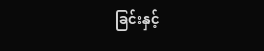ခြင်းနှင့်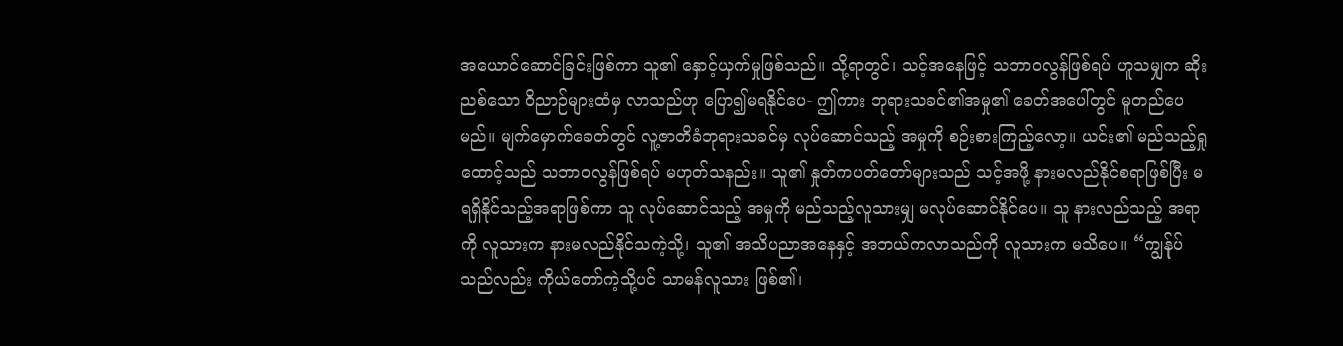အယောင်ဆောင်ခြင်းဖြစ်ကာ သူ၏ နှောင့်ယှက်မှုဖြစ်သည်။ သို့ရာတွင်၊ သင့်အနေဖြင့် သဘာဝလွန်ဖြစ်ရပ် ဟူသမျှက ဆိုးညစ်သော ဝိညာဉ်များထံမှ လာသည်ဟု ပြော၍မရနိုင်ပေ- ဤကား ဘုရားသခင်၏အမှု၏ ခေတ်အပေါ်တွင် မူတည်ပေမည်။ မျက်မှောက်ခေတ်တွင် လူ့ဇာတိခံဘုရားသခင်မှ လုပ်ဆောင်သည့် အမှုကို စဉ်းစားကြည့်လော့။ ယင်း၏ မည်သည့်ရှုထောင့်သည် သဘာဝလွန်ဖြစ်ရပ် မဟုတ်သနည်း။ သူ၏ နှုတ်ကပတ်တော်များသည် သင့်အဖို့ နားမလည်နိုင်စရာဖြစ်ပြီး မရရှိနိုင်သည့်အရာဖြစ်ကာ သူ လုပ်ဆောင်သည့် အမှုကို မည်သည့်လူသားမျှ မလုပ်ဆောင်နိုင်ပေ။ သူ နားလည်သည့် အရာကို လူသားက နားမလည်နိုင်သကဲ့သို့၊ သူ၏ အသိပညာအနေနှင့် အဘယ်ကလာသည်ကို လူသားက မသိပေ။ “ကျွန်ုပ်သည်လည်း ကိုယ်တော်ကဲ့သို့ပင် သာမန်လူသား ဖြစ်၏၊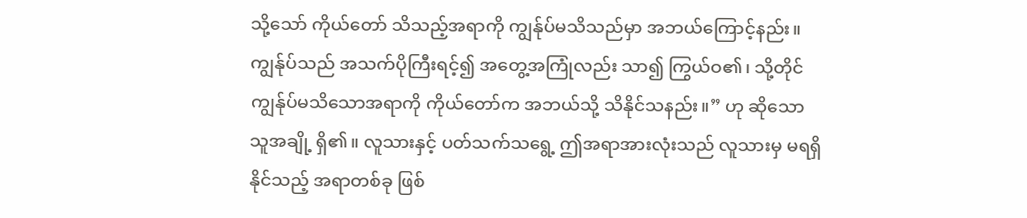သို့သော် ကိုယ်တော် သိသည့်အရာကို ကျွန်ုပ်မသိသည်မှာ အဘယ်ကြောင့်နည်း။ ကျွန်ုပ်သည် အသက်ပိုကြီးရင့်၍ အတွေ့အကြုံလည်း သာ၍ ကြွယ်ဝ၏၊ သို့တိုင် ကျွန်ုပ်မသိသောအရာကို ကိုယ်တော်က အဘယ်သို့ သိနိုင်သနည်း။” ဟု ဆိုသော သူအချို့ ရှိ၏။ လူသားနှင့် ပတ်သက်သရွေ့ ဤအရာအားလုံးသည် လူသားမှ မရရှိနိုင်သည့် အရာတစ်ခု ဖြစ်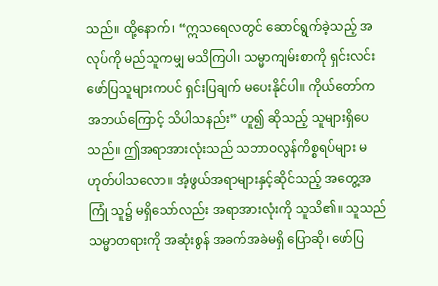သည်။ ထို့နောက်၊ “ဣသရေလတွင် ဆောင်ရွက်ခဲ့သည့် အလုပ်ကို မည်သူကမျှ မသိကြပါ၊ သမ္မာကျမ်းစာကို ရှင်းလင်းဖော်ပြသူများကပင် ရှင်းပြချက် မပေးနိုင်ပါ။ ကိုယ်တော်က အဘယ်ကြောင့် သိပါသနည်း” ဟူ၍ ဆိုသည့် သူများရှိပေသည်။ ဤအရာအားလုံးသည် သဘာဝလွန်ကိစ္စရပ်များ မဟုတ်ပါသလော။ အံ့ဖွယ်အရာများနှင့်ဆိုင်သည့် အတွေ့အကြုံ သူ၌ မရှိသော်လည်း အရာအားလုံးကို သူသိ၏။ သူသည် သမ္မာတရားကို အဆုံးစွန် အခက်အခဲမရှိ ပြောဆို၊ ဖော်ပြ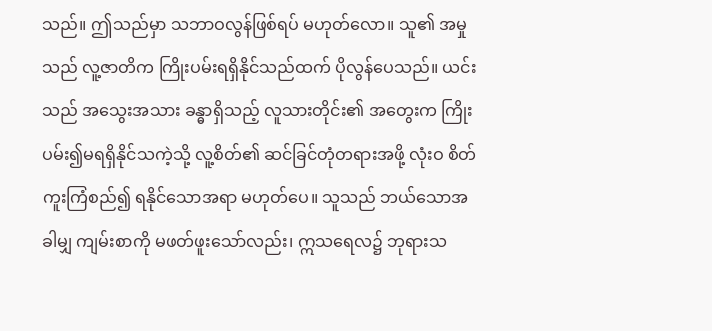သည်။ ဤသည်မှာ သဘာဝလွန်ဖြစ်ရပ် မဟုတ်လော။ သူ၏ အမှုသည် လူ့ဇာတိက ကြိုးပမ်းရရှိနိုင်သည်ထက် ပိုလွန်ပေသည်။ ယင်းသည် အသွေးအသား ခန္ဓာရှိသည့် လူသားတိုင်း၏ အတွေးက ကြိုးပမ်း၍မရရှိနိုင်သကဲ့သို့ လူ့စိတ်၏ ဆင်ခြင်တုံတရားအဖို့ လုံးဝ စိတ်ကူးကြံစည်၍ ရနိုင်သောအရာ မဟုတ်ပေ။ သူသည် ဘယ်သောအခါမျှ ကျမ်းစာကို မဖတ်ဖူးသော်လည်း၊ ဣသရေလ၌ ဘုရားသ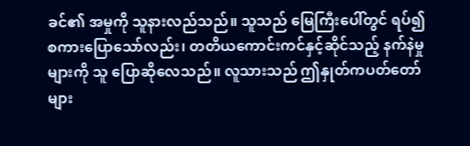ခင်၏ အမှုကို သူနားလည်သည်။ သူသည် မြေကြီးပေါ်တွင် ရပ်၍ စကားပြောသော်လည်း၊ တတိယကောင်းကင်နှင့်ဆိုင်သည့် နက်နဲမှုများကို သူ ပြောဆိုလေသည်။ လူသားသည် ဤနှုတ်ကပတ်တော်များ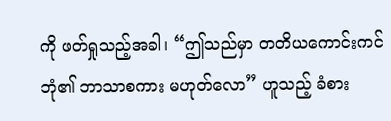ကို ဖတ်ရှုသည့်အခါ၊ “ဤသည်မှာ တတိယကောင်းကင်ဘုံ၏ ဘာသာစကား မဟုတ်လော” ဟူသည့် ခံစား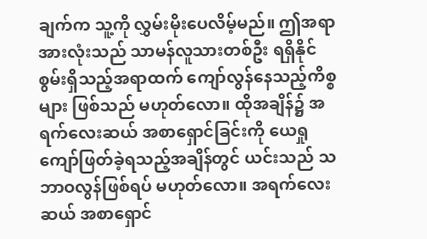ချက်က သူ့ကို လွှမ်းမိုးပေလိမ့်မည်။ ဤအရာအားလုံးသည် သာမန်လူသားတစ်ဦး ရရှိနိုင်စွမ်းရှိသည့်အရာထက် ကျော်လွန်နေသည့်ကိစ္စများ ဖြစ်သည် မဟုတ်လော။ ထိုအချိန်၌ အရက်လေးဆယ် အစာရှောင်ခြင်းကို ယေရှု ကျော်ဖြတ်ခဲ့ရသည့်အချိန်တွင် ယင်းသည် သဘာဝလွန်ဖြစ်ရပ် မဟုတ်လော။ အရက်လေးဆယ် အစာရှောင်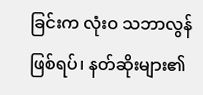ခြင်းက လုံးဝ သဘာလွန်ဖြစ်ရပ်၊ နတ်ဆိုးများ၏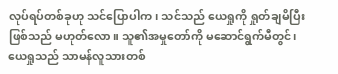လုပ်ရပ်တစ်ခုဟု သင်ပြောပါက၊ သင်သည် ယေရှုကို ရှုတ်ချမိပြီး ဖြစ်သည် မဟုတ်လော။ သူ၏အမှုတော်ကို မဆောင်ရွက်မီတွင်၊ ယေရှုသည် သာမန်လူသားတစ်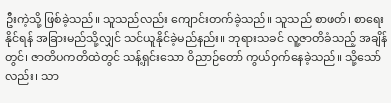ဦးကဲ့သို့ ဖြစ်ခဲ့သည်။ သူသည်လည်း ကျောင်းတက်ခဲ့သည်။ သူသည် စာဖတ်၊ စာရေးနိုင်ရန် အခြားမည်သို့လျှင် သင်ယူနိုင်ခဲ့မည်နည်း။ ဘုရားသခင် လူ့ဇာတိခံသည့် အချိန်တွင်၊ ဇာတိပကတိထဲတွင် သန့်ရှင်းသော ဝိညာဉ်တော် ကွယ်ဝှက်နေခဲ့သည်။ သို့သော်လည်း၊ သာ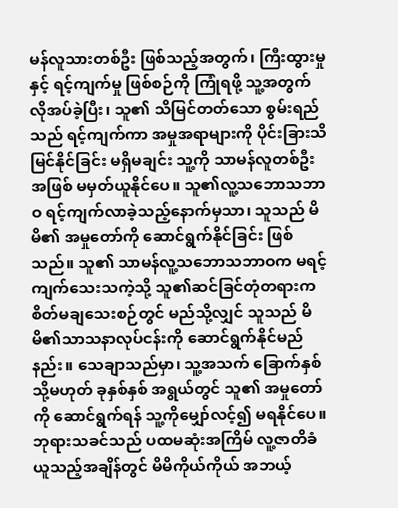မန်လူသားတစ်ဦး ဖြစ်သည့်အတွက်၊ ကြီးထွားမှုနှင့် ရင့်ကျက်မှု ဖြစ်စဉ်ကို ကြုံရဖို့ သူ့အတွက် လိုအပ်ခဲ့ပြီး၊ သူ၏ သိမြင်တတ်သော စွမ်းရည်သည် ရင့်ကျက်ကာ အမှုအရာများကို ပိုင်းခြားသိမြင်နိုင်ခြင်း မရှိမချင်း သူ့ကို သာမန်လူတစ်ဦး အဖြစ် မမှတ်ယူနိုင်ပေ။ သူ၏လူ့သဘောသဘာဝ ရင့်ကျက်လာခဲ့သည့်နောက်မှသာ၊ သူသည် မိမိ၏ အမှုတော်ကို ဆောင်ရွက်နိုင်ခြင်း ဖြစ်သည်။ သူ၏ သာမန်လူ့သဘောသဘာဝက မရင့်ကျက်သေးသကဲ့သို့ သူ၏ဆင်ခြင်တုံတရားက စိတ်မချသေးစဉ်တွင် မည်သို့လျှင် သူသည် မိမိ၏သာသနာလုပ်ငန်းကို ဆောင်ရွက်နိုင်မည်နည်း။ သေချာသည်မှာ၊ သူ့အသက် ခြောက်နှစ် သို့မဟုတ် ခုနှစ်နှစ် အရွယ်တွင် သူ၏ အမှုတော်ကို ဆောင်ရွက်ရန် သူ့ကိုမျှော်လင့်၍ မရနိုင်ပေ။ ဘုရားသခင်သည် ပထမဆုံးအကြိမ် လူ့ဇာတိခံယူသည့်အချိန်တွင် မိမိကိုယ်ကိုယ် အဘယ့်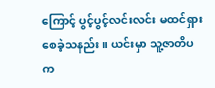ကြောင့် ပွင့်ပွင့်လင်းလင်း မထင်ရှားစေခဲ့သနည်း။ ယင်းမှာ သူ့ဇာတိပက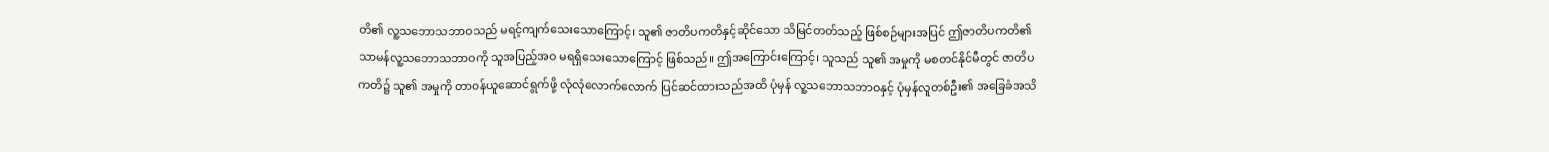တိ၏ လူ့သဘောသဘာဝသည် မရင့်ကျက်သေးသောကြောင့်၊ သူ၏ ဇာတိပကတိနှင့်ဆိုင်သော သိမြင်တတ်သည့် ဖြစ်စဉ်များအပြင် ဤဇာတိပကတိ၏ သာမန်လူ့သဘောသဘာဝကို သူအပြည့်အဝ မရရှိသေးသောကြောင့် ဖြစ်သည်။ ဤအကြောင်းကြောင့်၊ သူသည် သူ၏ အမှုကို မစတင်နိုင်မီတွင် ဇာတိပကတိ၌ သူ၏ အမှုကို တာ၀န်ယူဆောင်ရွက်ဖို့ လုံလုံလောက်လောက် ပြင်ဆင်ထားသည်အထိ ပုံမှန် လူ့သဘောသဘာဝနှင့် ပုံမှန်လူတစ်ဦး၏ အခြေခံအသိ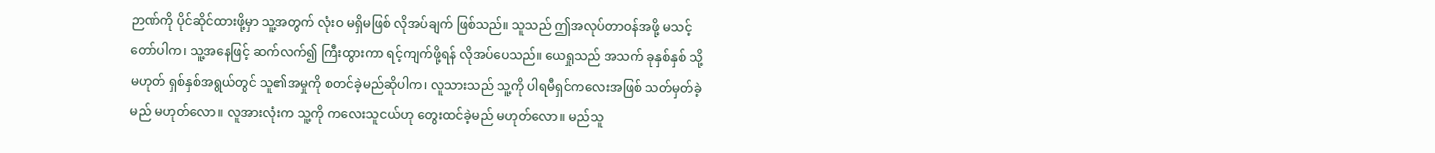ဉာဏ်ကို ပိုင်ဆိုင်ထားဖို့မှာ သူ့အတွက် လုံးဝ မရှိမဖြစ် လိုအပ်ချက် ဖြစ်သည်။ သူသည် ဤအလုပ်တာဝန်အဖို့ မသင့်တော်ပါက၊ သူ့အနေဖြင့် ဆက်လက်၍ ကြီးထွားကာ ရင့်ကျက်ဖို့ရန် လိုအပ်ပေသည်။ ယေရှုသည် အသက် ခုနှစ်နှစ် သို့မဟုတ် ရှစ်နှစ်အရွယ်တွင် သူ၏အမှုကို စတင်ခဲ့မည်ဆိုပါက၊ လူသားသည် သူ့ကို ပါရမီရှင်ကလေးအဖြစ် သတ်မှတ်ခဲ့မည် မဟုတ်လော။ လူအားလုံးက သူ့ကို ကလေးသူငယ်ဟု တွေးထင်ခဲ့မည် မဟုတ်လော။ မည်သူ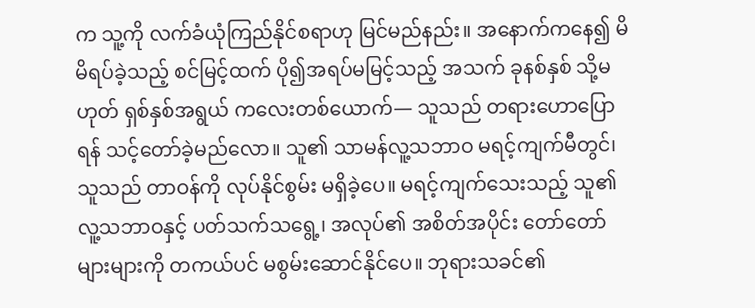က သူ့ကို လက်ခံယုံကြည်နိုင်စရာဟု မြင်မည်နည်း။ အနောက်ကနေ၍ မိမိရပ်ခဲ့သည့် စင်မြင့်ထက် ပို၍အရပ်မမြင့်သည့် အသက် ခုနစ်နှစ် သို့မဟုတ် ရှစ်နှစ်အရွယ် ကလေးတစ်ယောက်— သူသည် တရားဟောပြောရန် သင့်တော်ခဲ့မည်လော။ သူ၏ သာမန်လူ့သဘာဝ မရင့်ကျက်မီတွင်၊ သူသည် တာဝန်ကို လုပ်နိုင်စွမ်း မရှိခဲ့ပေ။ မရင့်ကျက်သေးသည့် သူ၏လူ့သဘာဝနှင့် ပတ်သက်သရွေ့၊ အလုပ်၏ အစိတ်အပိုင်း တော်တော်များများကို တကယ်ပင် မစွမ်းဆောင်နိုင်ပေ။ ဘုရားသခင်၏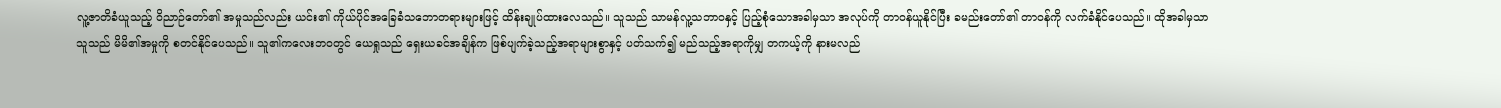လူ့ဇာတိခံယူသည့် ဝိညာဉ်တော်၏ အမှုသည်လည်း ယင်း၏ ကိုယ်ပိုင်‌အခြေခံသဘောတရားများဖြင့် ထိန်းချုပ်ထားလေသည်။ သူသည် သာမန်လူ့သဘာဝနှင့် ပြည့်စုံသောအခါမှသာ အလုပ်ကို တာ၀န်ယူနိုင်ပြီး ခမည်းတော်၏ တာဝန်ကို လက်ခံနိုင်ပေသည်။ ထိုအခါမှသာ သူသည် မိမိ၏အမှုကို စတင်နိုင်ပေသည်။ သူ၏ကလေးဘဝတွင် ယေရှုသည် ရှေးယခင်အချိန်က ဖြစ်ပျက်ခဲ့သည့်အရာများစွာနှင့် ပတ်သက်၍ မည်သည့်အရာကိုမျှ တကယ့်ကို နားမလည်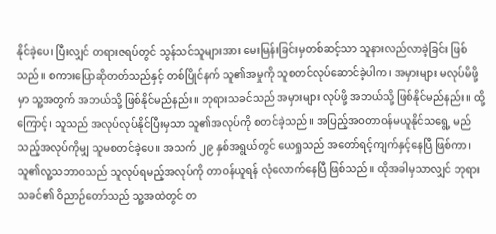နိုင်ခဲ့ပေ၊ ပြီးလျှင် တရားဇရပ်တွင် သွန်သင်သူများအား မေးမြန်းခြင်းမှတစ်ဆင့်သာ သူနားလည်လာခဲ့ခြင်း ဖြစ်သည်။ စကားပြောဆိုတတ်သည်နှင့် တစ်ပြိုင်နက် သူ၏အမှုကို သူစတင်လုပ်ဆောင်ခဲ့ပါက၊ အမှားများ မလုပ်မိဖို့မှာ သူ့အတွက် အဘယ်သို့ ဖြစ်နိုင်မည်နည်း။ ဘုရားသခင်သည် အမှားများ လုပ်ဖို့ အဘယ်သို့ ဖြစ်နိုင်မည်နည်း။ ထို့ကြောင့်၊ သူသည် အလုပ်လုပ်နိုင်ပြီးမှသာ သူ၏အလုပ်ကို စတင်ခဲ့သည်။ အပြည့်အဝတာဝန်မယူနိုင်သရွေ့ မည်သည့်အလုပ်ကိုမျှ သူမစတင်ခဲ့ပေ။ အသက် ၂၉ နှစ်အရွယ်တွင် ယေရှုသည် အတော်ရင့်ကျက်နှင့်နေပြီ ဖြစ်ကာ၊ သူ၏လူ့သဘာဝသည် သူလုပ်ရမည့်အလုပ်ကို တာဝန်ယူရန် လုံလောက်နေပြီ ဖြစ်သည်။ ထိုအခါမှသာလျှင် ဘုရားသခင်၏ ဝိညာဉ်တော်သည် သူ့အထဲတွင် တ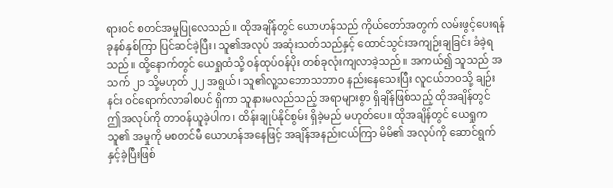ရားဝင် စတင်အမှုပြုလေသည်။ ထိုအချိန်တွင် ယောဟန်သည် ကိုယ်တော်အတွက် လမ်းဖွင့်ပေးရန် ခုနစ်နှစ်ကြာ ပြင်ဆင်ခဲ့ပြီး၊ သူ၏အလုပ် အဆုံးသတ်သည်နှင့် ထောင်သွင်းအကျဉ်းချခြင်း ခံခဲ့ရသည်။ ထို့နောက်တွင် ယေရှုထံသို့ ဝန်ထုပ်ဝန်ပိုး တစ်ခုလုံးကျလာခဲ့သည်။ အကယ်၍ သူသည် အသက် ၂၁ သို့မဟုတ် ၂၂ အရွယ်၊ သူ၏လူ့သဘောသဘာဝ နည်းနေသေးပြီး လူငယ်ဘဝသို့ ချဉ်းနင်း ဝင်ရောက်လာခါစပင် ရှိကာ သူနားမလည်သည့် အရာများစွာ ရှိချိန်ဖြစ်သည့် ထိုအချိန်တွင် ဤအလုပ်ကို တာဝန်ယူခဲ့ပါက၊ ထိန်းချုပ်နိုင်စွမ်း ရှိခဲ့မည် မဟုတ်ပေ။ ထိုအချိန်တွင် ယေရှုက သူ၏ အမှုကို မစတင်မီ ယောဟန်အနေဖြင့် အချိန်အနည်းငယ်ကြာ မိမိ၏ အလုပ်ကို ဆောင်ရွက်နှင့်ခဲ့ပြီးဖြစ်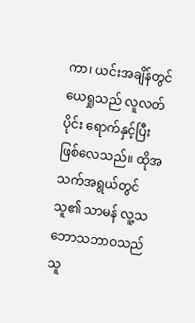ကာ၊ ယင်းအချိန်တွင် ယေရှုသည် လူလတ်ပိုင်း ရောက်နှင့်ပြီး ဖြစ်လေသည်။ ထိုအသက်အရွယ်တွင် သူ၏ သာမန် လူ့သဘောသဘာဝသည် သူ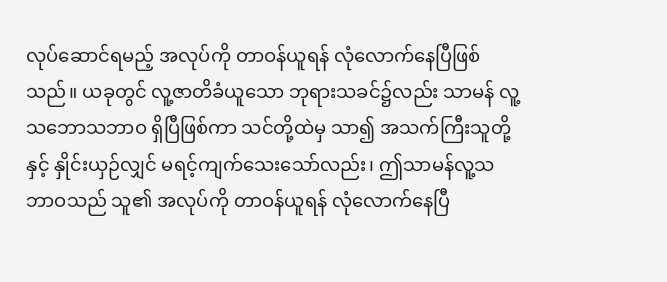လုပ်ဆောင်ရမည့် အလုပ်ကို တာဝန်ယူရန် လုံလောက်နေပြီဖြစ်သည်။ ယခုတွင် လူ့ဇာတိခံယူသော ဘုရားသခင်၌လည်း သာမန် လူ့သဘောသဘာဝ ရှိပြီဖြစ်ကာ သင်တို့ထဲမှ သာ၍ အသက်ကြီးသူတို့နှင့် နှိုင်းယှဉ်လျှင် မရင့်ကျက်သေးသော်လည်း၊ ဤသာမန်လူ့သဘာဝသည် သူ၏ အလုပ်ကို တာဝန်ယူရန် လုံလောက်နေပြီ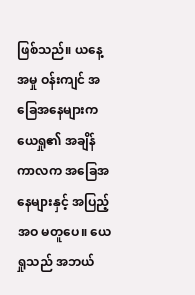ဖြစ်သည်။ ယနေ့အမှု ဝန်းကျင် အခြေအနေများက ယေရှု၏ အချိန်ကာလက အခြေအနေများနှင့် အပြည့်အဝ မတူပေ။ ယေရှုသည် အဘယ်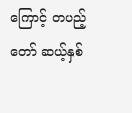ကြောင့် တပည့်တော် ဆယ့်နှစ်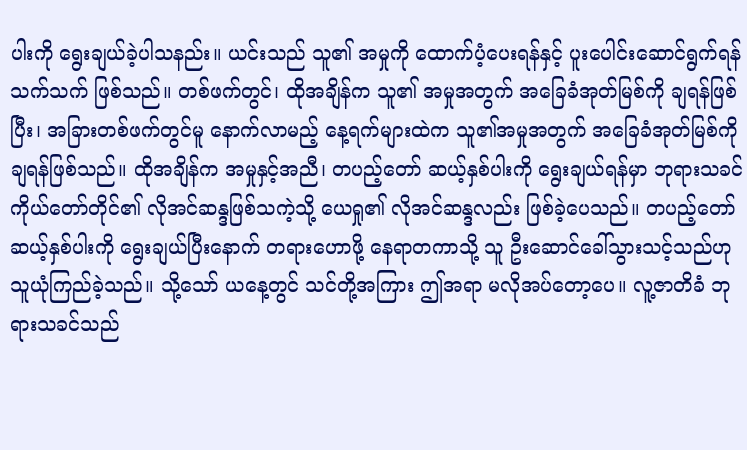ပါးကို ရွေးချယ်ခဲ့ပါသနည်း။ ယင်းသည် သူ၏ အမှုကို ထောက်ပံ့ပေးရန်နှင့် ပူးပေါင်းဆောင်ရွက်ရန် သက်သက် ဖြစ်သည်။ တစ်ဖက်တွင်၊ ထိုအချိန်က သူ၏ အမှုအတွက် အခြေခံအုတ်မြစ်ကို ချရန်ဖြစ်ပြီး၊ အခြားတစ်ဖက်တွင်မူ နောက်လာမည့် နေ့ရက်များထဲက သူ၏အမှုအတွက် အခြေခံအုတ်မြစ်ကို ချရန်ဖြစ်သည်။ ထိုအချိန်က အမှုနှင့်အညီ၊ တပည့်တော် ဆယ့်နှစ်ပါးကို ရွေးချယ်ရန်မှာ ဘုရားသခင် ကိုယ်တော်တိုင်၏ လိုအင်ဆန္ဒဖြစ်သကဲ့သို့ ယေရှု၏ လိုအင်ဆန္ဒလည်း ဖြစ်ခဲ့ပေသည်။ တပည့်တော် ဆယ့်နှစ်ပါးကို ရွေးချယ်ပြီးနောက် တရားဟောဖို့ နေရာတကာသို့ သူ ဦးဆောင်ခေါ်သွားသင့်သည်ဟု သူယုံကြည်ခဲ့သည်။ သို့သော် ယနေ့တွင် သင်တို့အကြား ဤအရာ မလိုအပ်တော့ပေ။ လူ့ဇာတိခံ ဘုရားသခင်သည်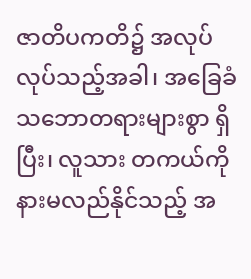ဇာတိပကတိ၌ အလုပ်လုပ်သည့်အခါ၊ အခြေခံသဘောတရားများစွာ ရှိပြီး၊ လူသား တကယ်ကို နားမလည်နိုင်သည့် အ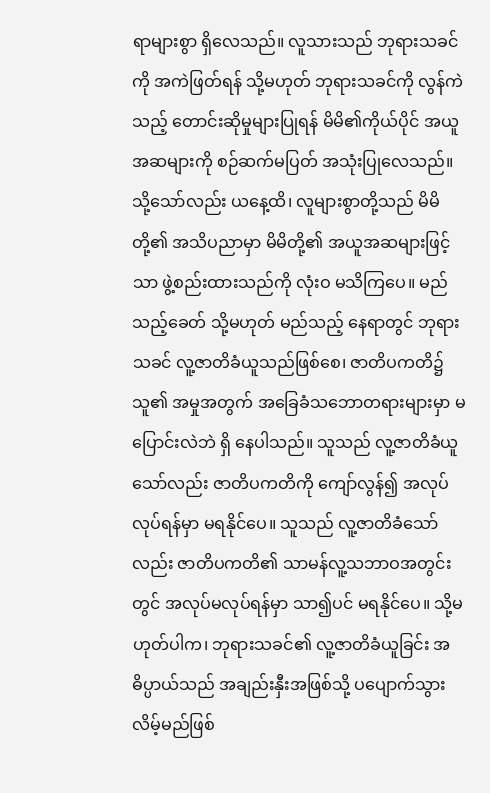ရာများစွာ ရှိလေသည်။ လူသားသည် ဘုရားသခင်ကို အကဲဖြတ်ရန် သို့မဟုတ် ဘုရားသခင်ကို လွန်ကဲသည့် တောင်းဆိုမှုများပြုရန် မိမိ၏ကိုယ်ပိုင် အယူအဆများကို စဉ်ဆက်မပြတ် အသုံးပြုလေသည်။ သို့သော်လည်း ယနေ့ထိ၊ လူများစွာတို့သည် မိမိတို့၏ အသိပညာမှာ မိမိတို့၏ အယူအဆများဖြင့်သာ ဖွဲ့စည်းထားသည်ကို လုံးဝ မသိကြပေ။ မည်သည့်ခေတ် သို့မဟုတ် မည်သည့် နေရာတွင် ဘုရားသခင် လူ့ဇာတိခံယူသည်ဖြစ်စေ၊ ဇာတိပကတိ၌ သူ၏ အမှုအတွက် အခြေခံသဘောတရားများမှာ မပြောင်းလဲဘဲ ရှိ နေပါသည်။ သူသည် လူ့ဇာတိခံယူသော်လည်း ဇာတိပကတိကို ကျော်လွန်၍ အလုပ်လုပ်ရန်မှာ မရနိုင်ပေ။ သူသည် လူ့ဇာတိခံသော်လည်း ဇာတိပကတိ၏ သာမန်လူ့သဘာဝအတွင်းတွင် အလုပ်မလုပ်ရန်မှာ သာ၍ပင် မရနိုင်ပေ။ သို့မဟုတ်ပါက၊ ဘုရားသခင်၏ လူ့ဇာတိခံယူခြင်း အဓိပ္ပာယ်သည် အချည်းနှီးအဖြစ်သို့ ပပျောက်သွားလိမ့်မည်ဖြစ်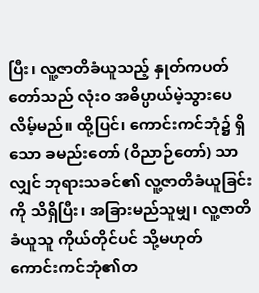ပြီး၊ လူ့ဇာတိခံယူသည့် နှုတ်ကပတ်တော်သည် လုံးဝ အဓိပ္ပာယ်မဲ့သွားပေလိမ့်မည်။ ထို့ပြင်၊ ကောင်းကင်ဘုံ၌ ရှိသော ခမည်းတော် (ဝိညာဉ်တော်) သာလျှင် ဘုရားသခင်၏ လူ့ဇာတိခံယူခြင်းကို သိရှိပြီး၊ အခြားမည်သူမျှ၊ လူ့ဇာတိခံယူသူ ကိုယ်တိုင်ပင် သို့မဟုတ် ကောင်းကင်ဘုံ၏တ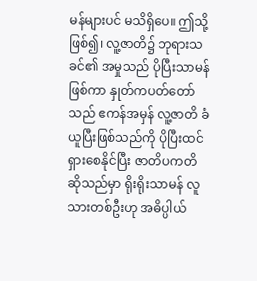မန်များပင် မသိရှိပေ။ ဤသို့ဖြစ်၍၊ လူ့ဇာတိ၌ ဘုရားသခင်၏ အမှုသည် ပိုပြီးသာမန်ဖြစ်ကာ နှုတ်ကပတ်တော်သည် ဧကန်အမှန် လူ့ဇာတိ ခံယူပြီးဖြစ်သည်ကို ပိုပြီးထင်ရှားစေနိုင်ပြီး ဇာတိပကတိဆိုသည်မှာ ရိုးရိုးသာမန် လူသားတစ်ဦးဟု အဓိပ္ပါယ်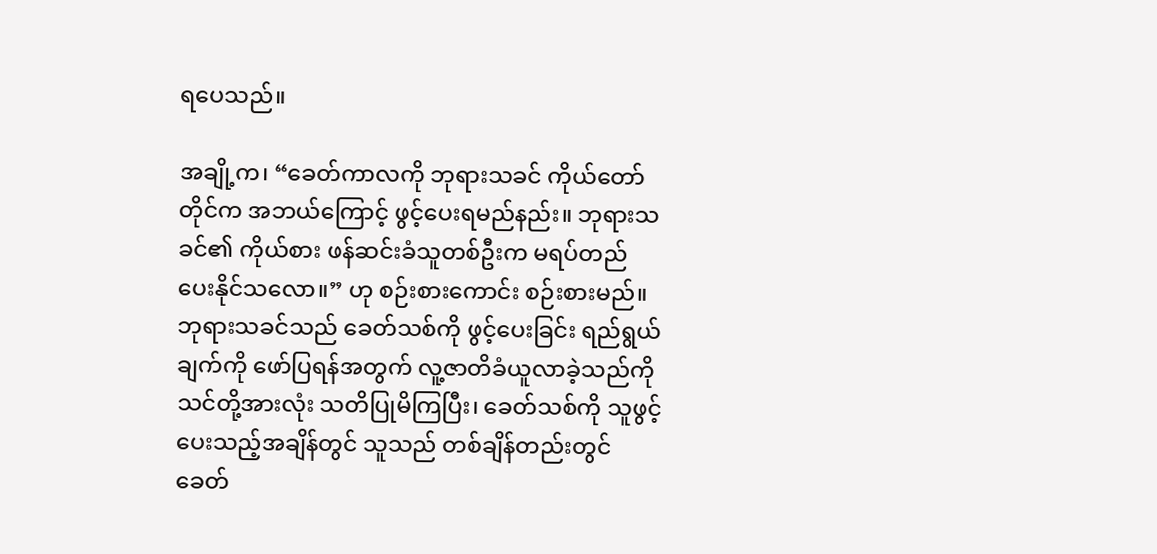ရပေသည်။

အချို့က၊ “ခေတ်ကာလကို ဘုရားသခင် ကိုယ်တော်တိုင်က အဘယ်ကြောင့် ဖွင့်ပေးရမည်နည်း။ ဘုရားသခင်၏ ကိုယ်စား ဖန်ဆင်းခံသူတစ်ဦးက မရပ်တည်ပေးနိုင်သလော။” ဟု စဉ်းစားကောင်း စဉ်းစားမည်။ ဘုရားသခင်သည် ခေတ်သစ်ကို ဖွင့်ပေးခြင်း ရည်ရွယ်ချက်ကို ဖော်ပြရန်အတွက် လူ့ဇာတိခံယူလာခဲ့သည်ကို သင်တို့အားလုံး သတိပြုမိကြပြီး၊ ခေတ်သစ်ကို သူဖွင့်ပေးသည့်အချိန်တွင် သူသည် တစ်ချိန်တည်းတွင် ခေတ်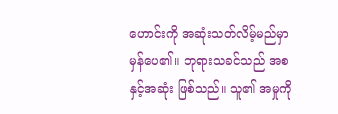ဟောင်းကို အဆုံးသတ်လိမ့်မည်မှာ မှန်ပေ၏။ ဘုရားသခင်သည် အစနှင့်အဆုံး ဖြစ်သည်။ သူ၏ အမှုကို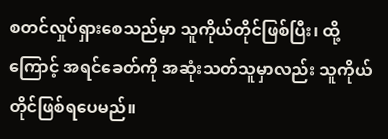စတင်လှုပ်ရှားစေသည်မှာ သူကိုယ်တိုင်ဖြစ်ပြီး၊ ထို့ကြောင့် အရင်ခေတ်ကို အဆုံးသတ်သူမှာလည်း သူကိုယ်တိုင်ဖြစ်ရပေမည်။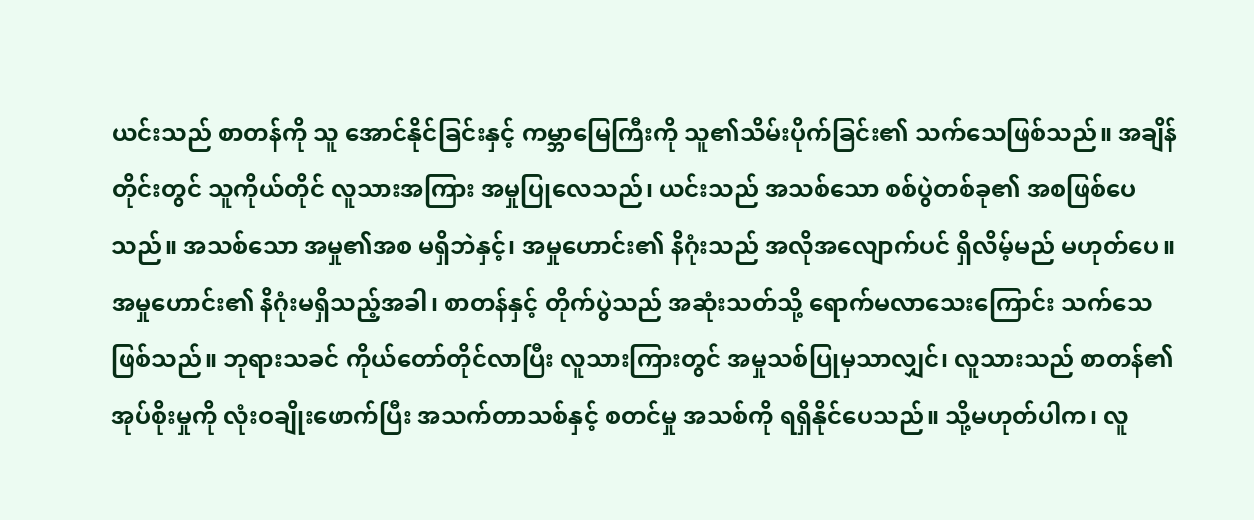ယင်းသည် စာတန်ကို သူ အောင်နိုင်ခြင်းနှင့် ကမ္ဘာမြေကြီးကို သူ၏သိမ်းပိုက်ခြင်း၏ သက်သေဖြစ်သည်။ အချိန်တိုင်းတွင် သူကိုယ်တိုင် လူသားအကြား အမှုပြုလေသည်၊ ယင်းသည် အသစ်သော စစ်ပွဲတစ်ခု၏ အစဖြစ်ပေသည်။ အသစ်သော အမှု၏အစ မရှိဘဲနှင့်၊ အမှုဟောင်း၏ နိဂုံးသည် အလိုအလျောက်ပင် ရှိလိမ့်မည် မဟုတ်ပေ။ အမှုဟောင်း၏ နိဂုံးမရှိသည့်အခါ၊ စာတန်နှင့် တိုက်ပွဲသည် အဆုံးသတ်သို့ ရောက်မလာသေးကြောင်း သက်သေဖြစ်သည်။ ဘုရားသခင် ကိုယ်တော်တိုင်လာပြီး လူသားကြားတွင် အမှုသစ်ပြုမှသာလျှင်၊ လူသားသည် စာတန်၏အုပ်စိုးမှုကို လုံးဝချိုးဖောက်ပြီး အသက်တာသစ်နှင့် စတင်မှု အသစ်ကို ရရှိနိုင်ပေသည်။ သို့မဟုတ်ပါက၊ လူ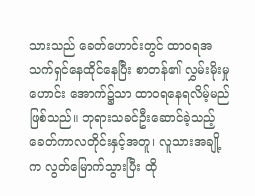သားသည် ခေတ်ဟောင်းတွင် ထာဝရအသက်ရှင်နေထိုင်နေပြီး စာတန်၏ လွှမ်းမိုးမှုဟောင်း အောက်၌သာ ထာဝရနေရလိမ့်မည် ဖြစ်သည်။ ဘုရားသခင်ဦးဆောင်ခဲ့သည့် ခေတ်ကာလတိုင်းနှင့်အတူ၊ လူသားအချို့က လွတ်မြောက်သွားပြီး ထို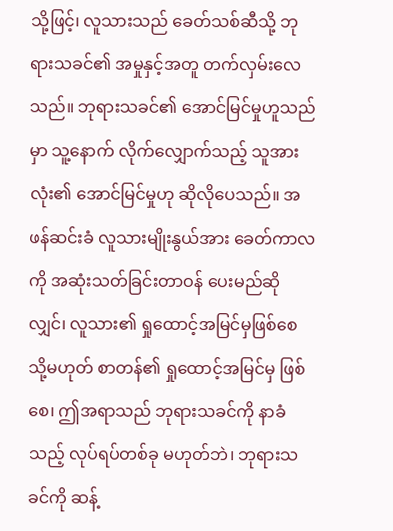သို့ဖြင့်၊ လူသားသည် ခေတ်သစ်ဆီသို့ ဘုရားသခင်၏ အမှုနှင့်အတူ တက်လှမ်းလေသည်။ ဘုရားသခင်၏ အောင်မြင်မှုဟူသည်မှာ သူ့နောက် လိုက်လျှောက်သည့် သူအားလုံး၏ အောင်မြင်မှုဟု ဆိုလိုပေသည်။ အဖန်ဆင်းခံ လူသားမျိုးနွယ်အား ခေတ်ကာလကို အဆုံးသတ်ခြင်းတာဝန် ပေးမည်ဆိုလျှင်၊ လူသား၏ ရှုထောင့်အမြင်မှဖြစ်စေ သို့မဟုတ် စာတန်၏ ရှုထောင့်အမြင်မှ ဖြစ်စေ၊ ဤအရာသည် ဘုရားသခင်ကို နာခံသည့် လုပ်ရပ်တစ်ခု မဟုတ်ဘဲ၊ ဘုရားသခင်ကို ဆန့်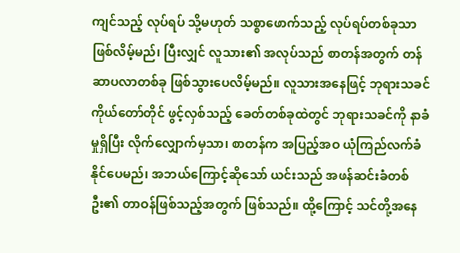ကျင်သည့် လုပ်ရပ် သို့မဟုတ် သစ္စာဖောက်သည့် လုပ်ရပ်တစ်ခုသာ ဖြစ်လိမ့်မည်၊ ပြီးလျှင် လူသား၏ အလုပ်သည် စာတန်အတွက် တန်ဆာပလာတစ်ခု ဖြစ်သွားပေလိမ့်မည်။ လူသားအနေဖြင့် ဘုရားသခင်ကိုယ်တော်တိုင် ဖွင့်လှစ်သည့် ခေတ်တစ်ခုထဲတွင် ဘုရားသခင်ကို နာခံမှုရှိပြီး လိုက်လျှောက်မှသာ၊ စာတန်က အပြည့်အဝ ယုံကြည်လက်ခံနိုင်ပေမည်၊ အဘယ်ကြောင့်ဆိုသော် ယင်းသည် အဖန်ဆင်းခံတစ်ဦး၏ တာဝန်ဖြစ်သည့်အတွက် ဖြစ်သည်။ ထို့ကြောင့် သင်တို့အနေ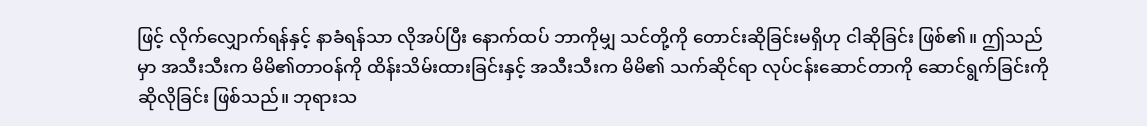ဖြင့် လိုက်လျှောက်ရန်နှင့် နာခံရန်သာ လိုအပ်ပြီး နောက်ထပ် ဘာကိုမျှ သင်တို့ကို တောင်းဆိုခြင်းမရှိဟု ငါဆိုခြင်း ဖြစ်၏။ ဤသည်မှာ အသီးသီးက မိမိ၏တာဝန်ကို ထိန်းသိမ်းထားခြင်းနှင့် အသီးသီးက မိမိ၏ သက်ဆိုင်ရာ လုပ်ငန်းဆောင်တာကို ဆောင်ရွက်ခြင်းကို ဆိုလိုခြင်း ဖြစ်သည်။ ဘုရားသ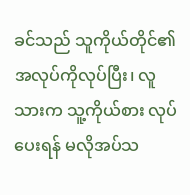ခင်သည် သူကိုယ်တိုင်၏ အလုပ်ကိုလုပ်ပြီး၊ လူသားက သူ့ကိုယ်စား လုပ်ပေးရန် မလိုအပ်သ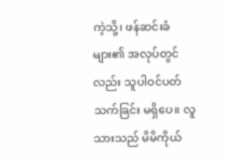ကဲ့သို့၊ ဖန်ဆင်းခံများ၏ အလုပ်တွင်လည်း သူပါဝင်ပတ်သက်ခြင်း မရှိပေ။ လူသားသည် မိမိကိုယ်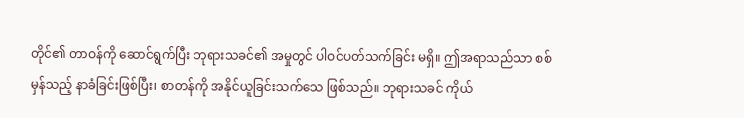တိုင်၏ တာဝန်ကို ဆောင်ရွက်ပြီး ဘုရားသခင်၏ အမှုတွင် ပါဝင်ပတ်သက်ခြင်း မရှိ။ ဤအရာသည်သာ စစ်မှန်သည့် နာခံခြင်းဖြစ်ပြီး၊ စာတန်ကို အနိုင်ယူခြင်းသက်သေ ဖြစ်သည်။ ဘုရားသခင် ကိုယ်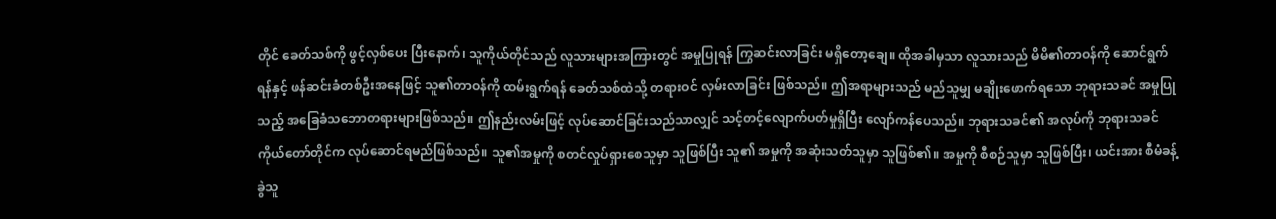တိုင် ခေတ်သစ်ကို ဖွင့်လှစ်ပေး ပြီးနောက်၊ သူကိုယ်တိုင်သည် လူသားများအကြားတွင် အမှုပြုရန် ကြွဆင်းလာခြင်း မရှိတော့ချေ။ ထိုအခါမှသာ လူသားသည် မိမိ၏တာဝန်ကို ဆောင်ရွက်ရန်နှင့် ဖန်ဆင်းခံတစ်ဦးအနေဖြင့် သူ၏တာဝန်ကို ထမ်းရွက်ရန် ခေတ်သစ်ထဲသို့ တရားဝင် လှမ်းလာခြင်း ဖြစ်သည်။ ဤအရာများသည် မည်သူမျှ မချိုးဖောက်ရသော ဘုရားသခင် အမှုပြုသည့် အခြေခံသဘောတရားများဖြစ်သည်။ ဤနည်းလမ်းဖြင့် လုပ်ဆောင်ခြင်းသည်သာလျှင် သင့်တင့်လျောက်ပတ်မှုရှိပြီး လျော်ကန်ပေသည်။ ဘုရားသခင်၏ အလုပ်ကို ဘုရားသခင်ကိုယ်တော်တိုင်က လုပ်ဆောင်ရမည်ဖြစ်သည်။ သူ၏အမှုကို စတင်လှုပ်ရှားစေသူမှာ သူဖြစ်ပြီး သူ၏ အမှုကို အဆုံးသတ်သူမှာ သူဖြစ်၏။ အမှုကို စီစဉ်သူမှာ သူဖြစ်ပြီး၊ ယင်းအား စီမံခန့်ခွဲသူ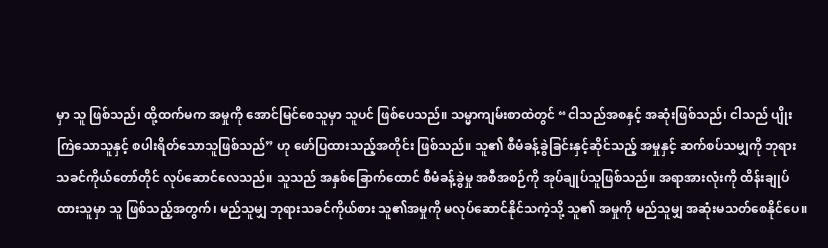မှာ သူ ဖြစ်သည်၊ ထို့ထက်မက အမှုကို အောင်မြင်စေသူမှာ သူပင် ဖြစ်ပေသည်။ သမ္မာကျမ်းစာထဲတွင် “ငါသည်အစနှင့် အဆုံးဖြစ်သည်၊ ငါသည် ပျိုးကြဲသောသူနှင့် စပါးရိတ်သောသူဖြစ်သည်” ဟု ဖော်ပြထားသည့်အတိုင်း ဖြစ်သည်။ သူ၏ စီမံခန့်ခွဲခြင်းနှင့်ဆိုင်သည့် အမှုနှင့် ဆက်စပ်သမျှကို ဘုရားသခင်ကိုယ်တော်တိုင် လုပ်ဆောင်လေသည်။ သူသည် အနှစ်ခြောက်ထောင် စီမံခန့်ခွဲမှု အစီအစဉ်ကို အုပ်ချုပ်သူဖြစ်သည်။ အရာအားလုံးကို ထိန်းချုပ်ထားသူမှာ သူ ဖြစ်သည့်အတွက်၊ မည်သူမျှ ဘုရားသခင်ကိုယ်စား သူ၏အမှုကို မလုပ်ဆောင်နိုင်သကဲ့သို့ သူ၏ အမှုကို မည်သူမျှ အဆုံးမသတ်စေနိုင်ပေ။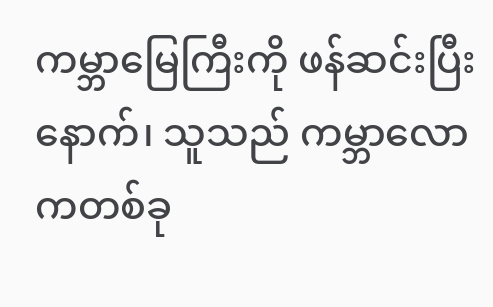ကမ္ဘာမြေကြီးကို ဖန်ဆင်းပြီးနောက်၊ သူသည် ကမ္ဘာလောကတစ်ခု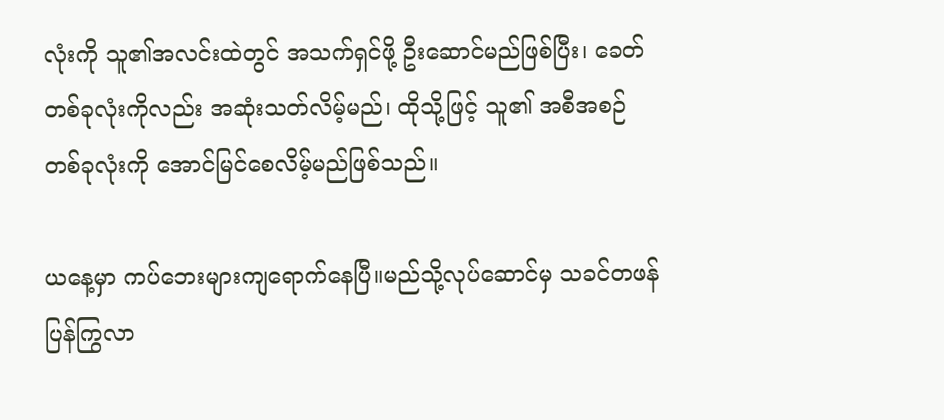လုံးကို သူ၏အလင်းထဲတွင် အသက်ရှင်ဖို့ ဦးဆောင်မည်ဖြစ်ပြီး၊ ခေတ်တစ်ခုလုံးကိုလည်း အဆုံးသတ်လိမ့်မည်၊ ထိုသို့ဖြင့် သူ၏ အစီအစဉ်တစ်ခုလုံးကို အောင်မြင်စေလိမ့်မည်ဖြစ်သည်။

ယနေ့မှာ ကပ်ဘေးများကျရောက်နေပြီ။မည်သို့လုပ်ဆောင်မှ သခင်တဖန်ပြန်ကြွလာ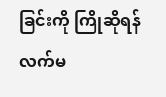ခြင်းကို ကြိုဆိုရန် လက်မ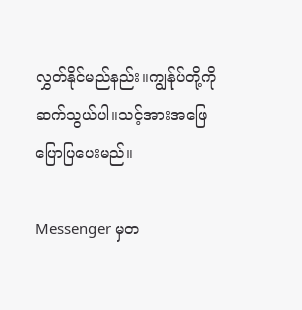လွှတ်နိုင်မည်နည်း။ကျွန်ုပ်တို့ကိုဆက်သွယ်ပါ။သင့်အားအဖြေပြောပြပေးမည်။

Messenger မှတ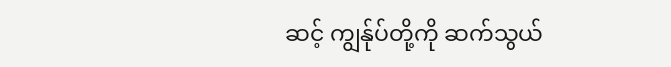ဆင့် ကျွန်ုပ်တို့ကို ဆက်သွယ်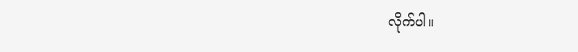လိုက်ပါ။